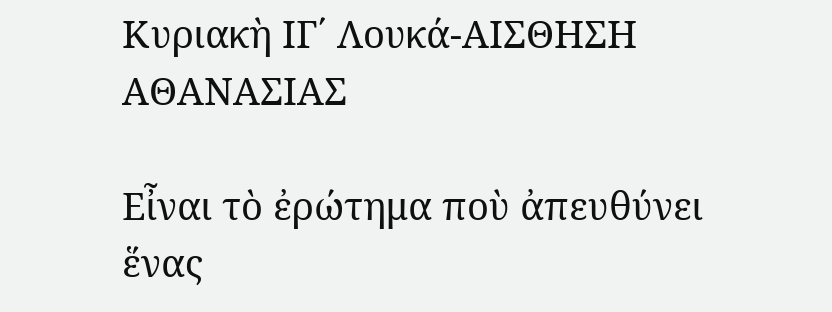Κυριακὴ ΙΓ΄ Λουκά-ΑΙΣΘΗΣΗ ΑΘΑΝΑΣΙΑΣ

Εἶναι τὸ ἐρώτημα ποὺ ἀπευθύνει ἕνας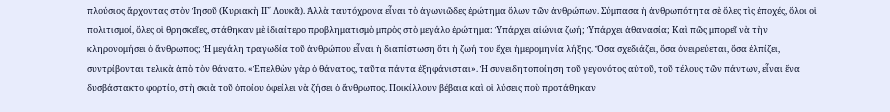πλούσιος ἄρχοντας στὸν Ἰησοῦ (Κυριακὴ ΙΓ΄ Λουκᾶ). Ἀλλὰ ταυτόχρονα εἶναι τὸ ἀγωνιῶδες ἐρώτημα ὅλων τῶν ἀνθρώπων. Σύμπασα ἡ ἀνθρωπότητα σὲ ὅλες τὶς ἐποχές, ὅλοι οἱ πολιτισμοί, ὅλες οἱ θρησκεῖες, στάθηκαν μὲ ἰδιαίτερο προβληματισμὸ μπρὸς στὸ μεγάλο ἐρώτημα: Ὑπάρχει αἰώνια ζωή; Ὑπάρχει ἀθανασία; Καὶ πῶς μπορεῖ νὰ τὴν κληρονομήσει ὁ ἄνθρωπος; Ἡ μεγάλη τραγωδία τοῦ ἀνθρώπου εἶναι ἡ διαπίστωση ὅτι ἡ ζωή του ἔχει ἡμερομηνία λήξης. Ὅσα σχεδιάζει, ὅσα ὀνειρεύεται, ὅσα ἐλπίζει, συντρίβονται τελικὰ ἀπὸ τὸν θάνατο. «Ἐπελθὼν γὰρ ὁ θάνατος, ταῦτα πάντα ἐξηφάνισται». Ἡ συνειδητοποίηση τοῦ γεγονότος αὐτοῦ, τοῦ τέλους τῶν πάντων, εἶναι ἕνα δυσβάστακτο φορτίο, στὴ σκιὰ τοῦ ὁποίου ὀφείλει νὰ ζήσει ὁ ἄνθρωπος. Ποικίλλουν βέβαια καὶ οἱ λύσεις ποὺ προτάθηκαν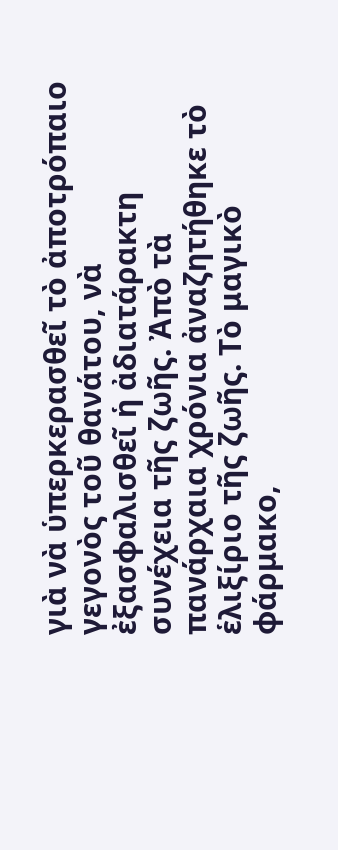γιὰ νὰ ὑπερκερασθεῖ τὸ ἀποτρόπαιο γεγονὸς τοῦ θανάτου, νὰ ἐξασφαλισθεῖ ἡ ἀδιατάρακτη συνέχεια τῆς ζωῆς. Ἀπὸ τὰ πανάρχαια χρόνια ἀναζητήθηκε τὸ ἑλιξίριο τῆς ζωῆς. Τὸ μαγικὸ φάρμακο,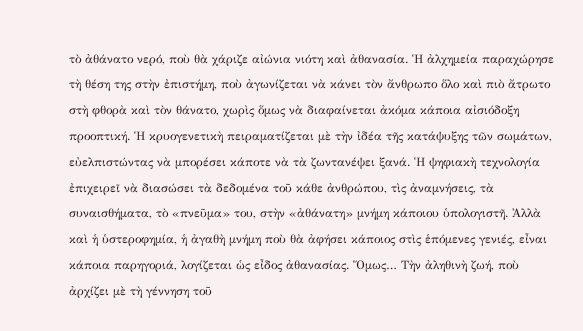τὸ ἀθάνατο νερό, ποὺ θὰ χάριζε αἰώνια νιότη καὶ ἀθανασία. Ἡ ἀλχημεία παραχώρησε τὴ θέση της στὴν ἐπιστήμη, ποὺ ἀγωνίζεται νὰ κάνει τὸν ἄνθρωπο ὅλο καὶ πιὸ ἄτρωτο στὴ φθορὰ καὶ τὸν θάνατο, χωρὶς ὅμως νὰ διαφαίνεται ἀκόμα κάποια αἰσιόδοξη προοπτική. Ἡ κρυογενετικὴ πειραματίζεται μὲ τὴν ἰδέα τῆς κατάψυξης τῶν σωμάτων, εὐελπιστώντας νὰ μπορέσει κάποτε νὰ τὰ ζωντανέψει ξανά. Ἡ ψηφιακὴ τεχνολογία ἐπιχειρεῖ νὰ διασώσει τὰ δεδομένα τοῦ κάθε ἀνθρώπου, τὶς ἀναμνήσεις, τὰ συναισθήματα, τὸ «πνεῦμα» του, στὴν «ἀθάνατη» μνήμη κάποιου ὑπολογιστῆ. Ἀλλὰ καὶ ἡ ὑστεροφημία, ἡ ἀγαθὴ μνήμη ποὺ θὰ ἀφήσει κάποιος στὶς ἑπόμενες γενιές, εἶναι κάποια παρηγοριά, λογίζεται ὡς εἶδος ἀθανασίας. Ὅμως… Τὴν ἀληθινὴ ζωή, ποὺ ἀρχίζει μὲ τὴ γέννηση τοῦ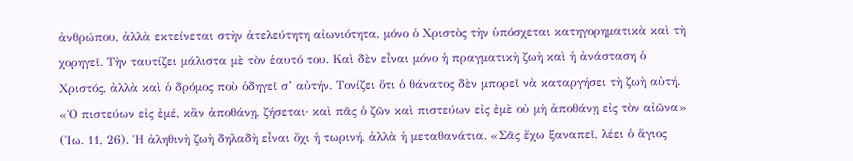ἀνθρώπου, ἀλλὰ εκτείνεται στὴν ἀτελεύτητη αἰωνιότητα, μόνο ὁ Χριστὸς τὴν ὑπόσχεται κατηγορηματικὰ καὶ τὴ χορηγεῖ. Τὴν ταυτίζει μάλιστα μὲ τὸν ἑαυτό του. Καὶ δὲν εἶναι μόνο ἡ πραγματικὴ ζωὴ καὶ ἡ ἀνάσταση ὁ Χριστός, ἀλλὰ καὶ ὁ δρόμος ποὺ ὁδηγεῖ σ’ αὐτήν. Τονίζει ὅτι ὁ θάνατος δὲν μπορεῖ νὰ καταργήσει τὴ ζωὴ αὐτή. «Ὁ πιστεύων εἰς ἐμέ, κἂν ἀποθάνῃ, ζήσεται· καὶ πᾶς ὁ ζῶν καὶ πιστεύων εἰς ἐμὲ οὐ μὴ ἀποθάνῃ εἰς τὸν αἰῶνα» (Ἰω. 11, 26). Ἡ ἀληθινὴ ζωὴ δηλαδὴ εἶναι ὄχι ἡ τωρινή, ἀλλὰ ἡ μεταθανάτια. «Σᾶς ἔχω ξαναπεῖ, λέει ὁ ἅγιος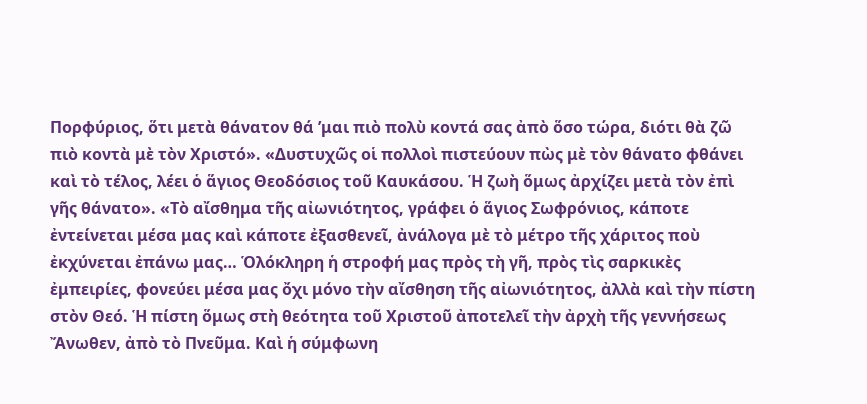Πορφύριος, ὅτι μετὰ θάνατον θά ’μαι πιὸ πολὺ κοντά σας ἀπὸ ὅσο τώρα, διότι θὰ ζῶ πιὸ κοντὰ μὲ τὸν Χριστό». «Δυστυχῶς οἱ πολλοὶ πιστεύουν πὼς μὲ τὸν θάνατο φθάνει καὶ τὸ τέλος, λέει ὁ ἅγιος Θεοδόσιος τοῦ Καυκάσου. Ἡ ζωὴ ὅμως ἀρχίζει μετὰ τὸν ἐπὶ γῆς θάνατο». «Τὸ αἴσθημα τῆς αἰωνιότητος, γράφει ὁ ἅγιος Σωφρόνιος, κάποτε ἐντείνεται μέσα μας καὶ κάποτε ἐξασθενεῖ, ἀνάλογα μὲ τὸ μέτρο τῆς χάριτος ποὺ ἐκχύνεται ἐπάνω μας… Ὁλόκληρη ἡ στροφή μας πρὸς τὴ γῆ, πρὸς τὶς σαρκικὲς ἐμπειρίες, φονεύει μέσα μας ὄχι μόνο τὴν αἴσθηση τῆς αἰωνιότητος, ἀλλὰ καὶ τὴν πίστη στὸν Θεό. Ἡ πίστη ὅμως στὴ θεότητα τοῦ Χριστοῦ ἀποτελεῖ τὴν ἀρχὴ τῆς γεννήσεως Ἄνωθεν, ἀπὸ τὸ Πνεῦμα. Καὶ ἡ σύμφωνη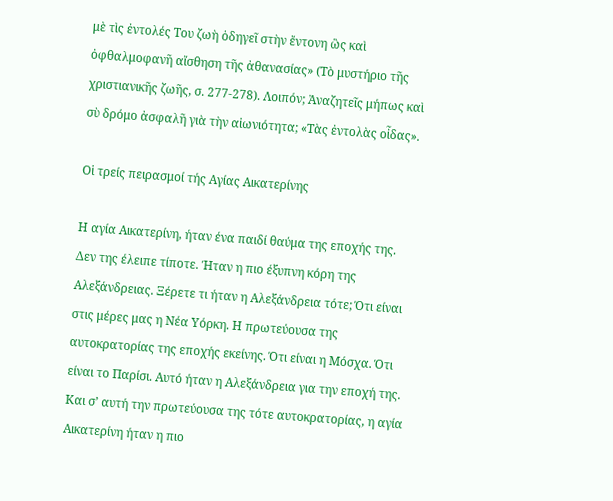μὲ τὶς ἐντολές Του ζωὴ ὁδηγεῖ στὴν ἔντονη ὣς καὶ ὀφθαλμοφανῆ αἴσθηση τῆς ἀθανασίας» (Τὸ μυστήριο τῆς χριστιανικῆς ζωῆς, σ. 277-278). Λοιπόν; Ἀναζητεῖς μήπως καὶ σὺ δρόμο ἀσφαλῆ γιὰ τὴν αἰωνιότητα; «Τὰς ἐντολὰς οἶδας».

Οἱ τρείς πειρασμοί τής Αγίας Αικατερίνης

Η αγία Αικατερίνη, ήταν ένα παιδί θαύμα της εποχής της. Δεν της έλειπε τίποτε. Ήταν η πιο έξυπνη κόρη της Αλεξάνδρειας. Ξέρετε τι ήταν η Αλεξάνδρεια τότε; Ότι είναι στις μέρες μας η Νέα Υόρκη. Η πρωτεύουσα της αυτοκρατορίας της εποχής εκείνης. Ότι είναι η Μόσχα. Ότι είναι το Παρίσι. Αυτό ήταν η Αλεξάνδρεια για την εποχή της. Και σ’ αυτή την πρωτεύουσα της τότε αυτοκρατορίας, η αγία Αικατερίνη ήταν η πιο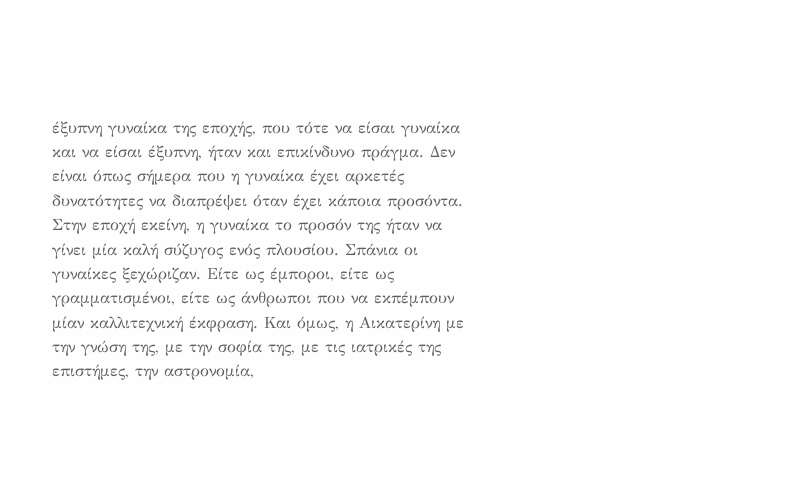έξυπνη γυναίκα της εποχής, που τότε να είσαι γυναίκα και να είσαι έξυπνη, ήταν και επικίνδυνο πράγμα. Δεν είναι όπως σήμερα που η γυναίκα έχει αρκετές δυνατότητες να διαπρέψει όταν έχει κάποια προσόντα. Στην εποχή εκείνη, η γυναίκα το προσόν της ήταν να γίνει μία καλή σύζυγος ενός πλουσίου. Σπάνια οι γυναίκες ξεχώριζαν. Είτε ως έμποροι, είτε ως γραμματισμένοι, είτε ως άνθρωποι που να εκπέμπουν μίαν καλλιτεχνική έκφραση. Και όμως, η Αικατερίνη με την γνώση της, με την σοφία της, με τις ιατρικές της επιστήμες, την αστρονομία,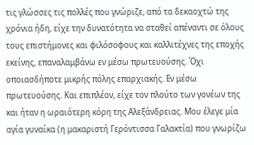τις γλώσσες τις πολλές που γνώριζε, από τα δεκαοχτώ της χρόνια ήδη, είχε την δυνατότητα να σταθεί απέναντι σε όλους τους επιστήμονες και φιλόσοφους και καλλιτέχνες της εποχής εκείνης, επαναλαμβάνω εν μέσω πρωτευούσης. Όχι οποιασδήποτε μικρής πόλης επαρχιακής. Εν μέσω πρωτευούσης. Και επιπλέον, είχε τον πλούτο των γονέων της και ήταν η ωραιότερη κόρη της Αλεξάνδρειας. Μου έλεγε μία αγία γυναίκα (η μακαριστή Γερόντισσα Γαλακτία) που γνωρίζω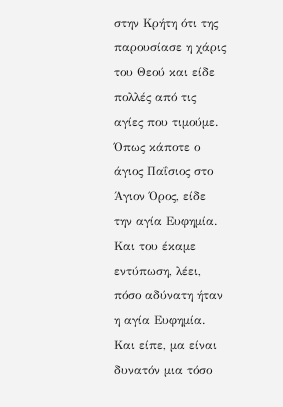στην Κρήτη ότι της παρουσίασε η χάρις του Θεού και είδε πολλές από τις αγίες που τιμούμε. Όπως κάποτε ο άγιος Παΐσιος στο Άγιον Όρος, είδε την αγία Ευφημία. Και του έκαμε εντύπωση, λέει, πόσο αδύνατη ήταν η αγία Ευφημία. Και είπε, μα είναι δυνατόν μια τόσο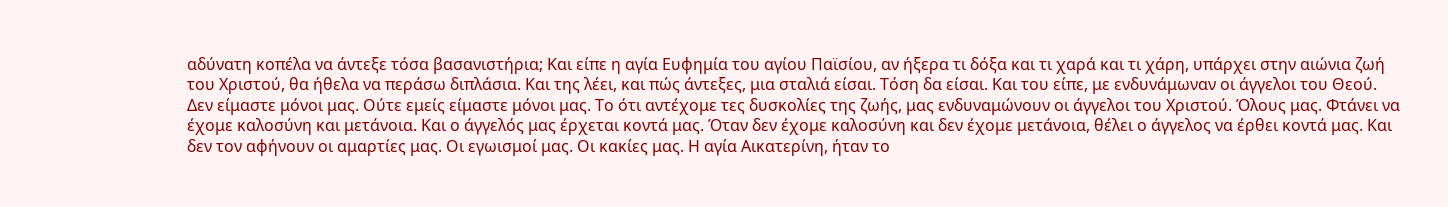αδύνατη κοπέλα να άντεξε τόσα βασανιστήρια; Και είπε η αγία Ευφημία του αγίου Παϊσίου, αν ήξερα τι δόξα και τι χαρά και τι χάρη, υπάρχει στην αιώνια ζωή του Χριστού, θα ήθελα να περάσω διπλάσια. Και της λέει, και πώς άντεξες, μια σταλιά είσαι. Τόση δα είσαι. Και του είπε, με ενδυνάμωναν οι άγγελοι του Θεού. Δεν είμαστε μόνοι μας. Ούτε εμείς είμαστε μόνοι μας. Το ότι αντέχομε τες δυσκολίες της ζωής, μας ενδυναμώνουν οι άγγελοι του Χριστού. Όλους μας. Φτάνει να έχομε καλοσύνη και μετάνοια. Και ο άγγελός μας έρχεται κοντά μας. Όταν δεν έχομε καλοσύνη και δεν έχομε μετάνοια, θέλει ο άγγελος να έρθει κοντά μας. Και δεν τον αφήνουν οι αμαρτίες μας. Οι εγωισμοί μας. Οι κακίες μας. Η αγία Αικατερίνη, ήταν το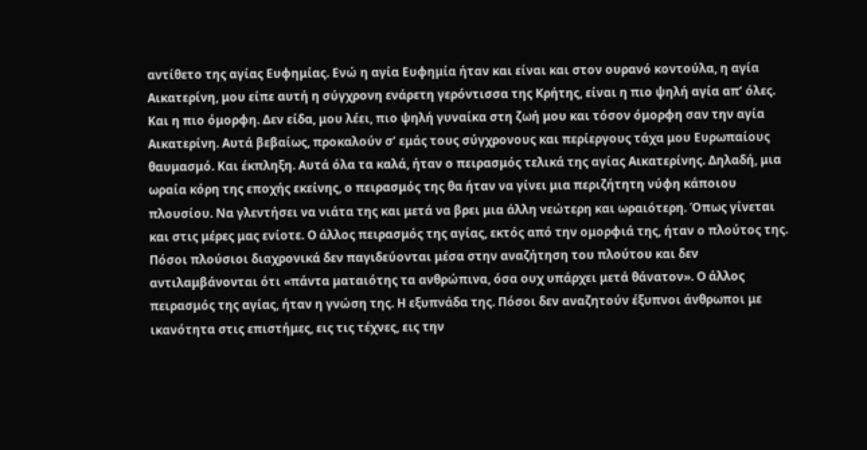αντίθετο της αγίας Ευφημίας. Ενώ η αγία Ευφημία ήταν και είναι και στον ουρανό κοντούλα, η αγία Αικατερίνη, μου είπε αυτή η σύγχρονη ενάρετη γερόντισσα της Κρήτης, είναι η πιο ψηλή αγία απ’ όλες. Και η πιο όμορφη. Δεν είδα, μου λέει, πιο ψηλή γυναίκα στη ζωή μου και τόσον όμορφη σαν την αγία Αικατερίνη. Αυτά βεβαίως, προκαλούν σ’ εμάς τους σύγχρονους και περίεργους τάχα μου Ευρωπαίους θαυμασμό. Και έκπληξη. Αυτά όλα τα καλά, ήταν ο πειρασμός τελικά της αγίας Αικατερίνης. Δηλαδή, μια ωραία κόρη της εποχής εκείνης, ο πειρασμός της θα ήταν να γίνει μια περιζήτητη νύφη κάποιου πλουσίου. Να γλεντήσει να νιάτα της και μετά να βρει μια άλλη νεώτερη και ωραιότερη. Όπως γίνεται και στις μέρες μας ενίοτε. Ο άλλος πειρασμός της αγίας, εκτός από την ομορφιά της, ήταν ο πλούτος της. Πόσοι πλούσιοι διαχρονικά δεν παγιδεύονται μέσα στην αναζήτηση του πλούτου και δεν αντιλαμβάνονται ότι «πάντα ματαιότης τα ανθρώπινα, όσα ουχ υπάρχει μετά θάνατον». Ο άλλος πειρασμός της αγίας, ήταν η γνώση της. Η εξυπνάδα της. Πόσοι δεν αναζητούν έξυπνοι άνθρωποι με ικανότητα στις επιστήμες, εις τις τέχνες, εις την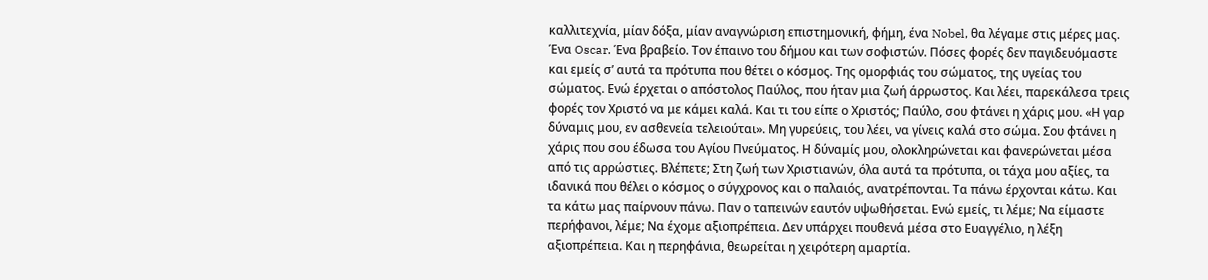καλλιτεχνία, μίαν δόξα, μίαν αναγνώριση επιστημονική, φήμη, ένα Nobel, θα λέγαμε στις μέρες μας. Ένα Oscar. Ένα βραβείο. Τον έπαινο του δήμου και των σοφιστών. Πόσες φορές δεν παγιδευόμαστε και εμείς σ’ αυτά τα πρότυπα που θέτει ο κόσμος. Της ομορφιάς του σώματος, της υγείας του σώματος. Ενώ έρχεται ο απόστολος Παύλος, που ήταν μια ζωή άρρωστος. Και λέει, παρεκάλεσα τρεις φορές τον Χριστό να με κάμει καλά. Και τι του είπε ο Χριστός; Παύλο, σου φτάνει η χάρις μου. «Η γαρ δύναμις μου, εν ασθενεία τελειούται». Μη γυρεύεις, του λέει, να γίνεις καλά στο σώμα. Σου φτάνει η χάρις που σου έδωσα του Αγίου Πνεύματος. Η δύναμίς μου, ολοκληρώνεται και φανερώνεται μέσα από τις αρρώστιες. Βλέπετε; Στη ζωή των Χριστιανών, όλα αυτά τα πρότυπα, οι τάχα μου αξίες, τα ιδανικά που θέλει ο κόσμος ο σύγχρονος και ο παλαιός, ανατρέπονται. Τα πάνω έρχονται κάτω. Και τα κάτω μας παίρνουν πάνω. Παν ο ταπεινών εαυτόν υψωθήσεται. Ενώ εμείς, τι λέμε; Να είμαστε περήφανοι, λέμε; Να έχομε αξιοπρέπεια. Δεν υπάρχει πουθενά μέσα στο Ευαγγέλιο, η λέξη αξιοπρέπεια. Και η περηφάνια, θεωρείται η χειρότερη αμαρτία.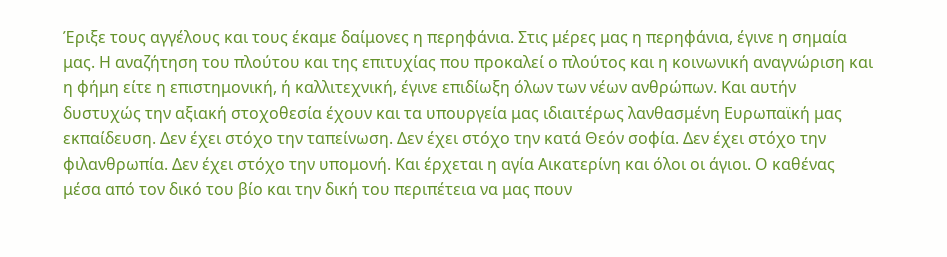Έριξε τους αγγέλους και τους έκαμε δαίμονες η περηφάνια. Στις μέρες μας η περηφάνια, έγινε η σημαία μας. Η αναζήτηση του πλούτου και της επιτυχίας που προκαλεί ο πλούτος και η κοινωνική αναγνώριση και η φήμη είτε η επιστημονική, ή καλλιτεχνική, έγινε επιδίωξη όλων των νέων ανθρώπων. Και αυτήν δυστυχώς την αξιακή στοχοθεσία έχουν και τα υπουργεία μας ιδιαιτέρως λανθασμένη Ευρωπαϊκή μας εκπαίδευση. Δεν έχει στόχο την ταπείνωση. Δεν έχει στόχο την κατά Θεόν σοφία. Δεν έχει στόχο την φιλανθρωπία. Δεν έχει στόχο την υπομονή. Και έρχεται η αγία Αικατερίνη και όλοι οι άγιοι. Ο καθένας μέσα από τον δικό του βίο και την δική του περιπέτεια να μας πουν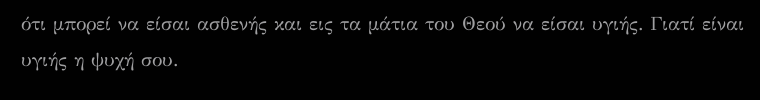ότι μπορεί να είσαι ασθενής και εις τα μάτια του Θεού να είσαι υγιής. Γιατί είναι υγιής η ψυχή σου.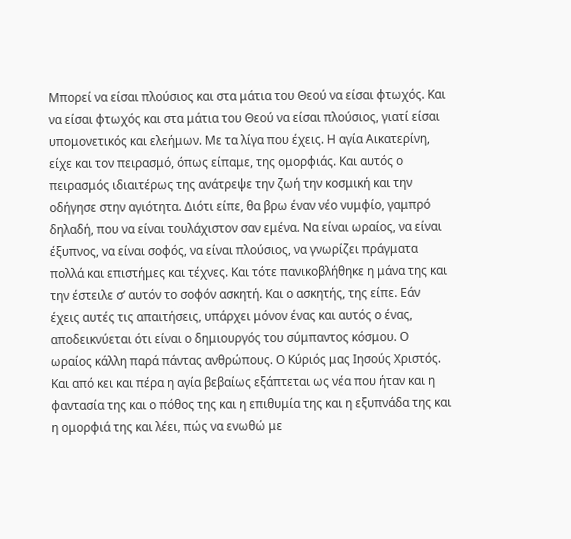Μπορεί να είσαι πλούσιος και στα μάτια του Θεού να είσαι φτωχός. Και να είσαι φτωχός και στα μάτια του Θεού να είσαι πλούσιος, γιατί είσαι υπομονετικός και ελεήμων. Με τα λίγα που έχεις. Η αγία Αικατερίνη, είχε και τον πειρασμό, όπως είπαμε, της ομορφιάς. Και αυτός ο πειρασμός ιδιαιτέρως της ανάτρεψε την ζωή την κοσμική και την οδήγησε στην αγιότητα. Διότι είπε, θα βρω έναν νέο νυμφίο, γαμπρό δηλαδή, που να είναι τουλάχιστον σαν εμένα. Να είναι ωραίος, να είναι έξυπνος, να είναι σοφός, να είναι πλούσιος, να γνωρίζει πράγματα πολλά και επιστήμες και τέχνες. Και τότε πανικοβλήθηκε η μάνα της και την έστειλε σ’ αυτόν το σοφόν ασκητή. Και ο ασκητής, της είπε. Εάν έχεις αυτές τις απαιτήσεις, υπάρχει μόνον ένας και αυτός ο ένας, αποδεικνύεται ότι είναι ο δημιουργός του σύμπαντος κόσμου. Ο ωραίος κάλλη παρά πάντας ανθρώπους. Ο Κύριός μας Ιησούς Χριστός. Και από κει και πέρα η αγία βεβαίως εξάπτεται ως νέα που ήταν και η φαντασία της και ο πόθος της και η επιθυμία της και η εξυπνάδα της και η ομορφιά της και λέει, πώς να ενωθώ με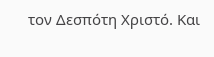τον Δεσπότη Χριστό. Και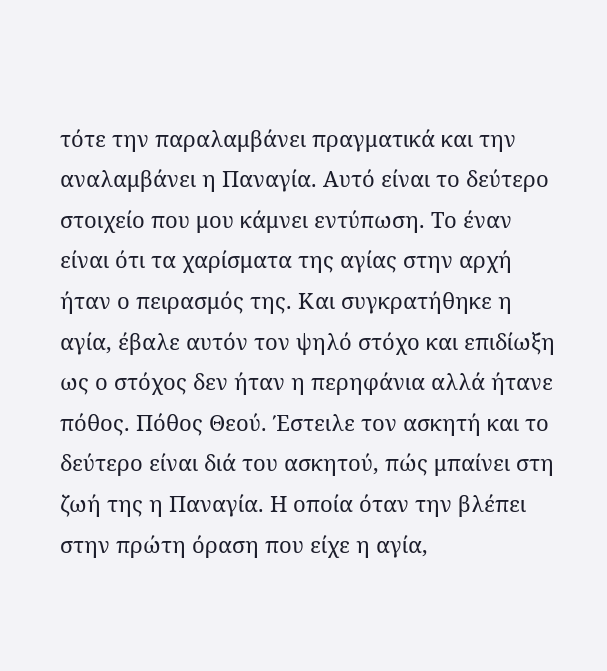τότε την παραλαμβάνει πραγματικά και την αναλαμβάνει η Παναγία. Αυτό είναι το δεύτερο στοιχείο που μου κάμνει εντύπωση. Το έναν είναι ότι τα χαρίσματα της αγίας στην αρχή ήταν ο πειρασμός της. Και συγκρατήθηκε η αγία, έβαλε αυτόν τον ψηλό στόχο και επιδίωξη ως ο στόχος δεν ήταν η περηφάνια αλλά ήτανε πόθος. Πόθος Θεού. Έστειλε τον ασκητή και το δεύτερο είναι διά του ασκητού, πώς μπαίνει στη ζωή της η Παναγία. Η οποία όταν την βλέπει στην πρώτη όραση που είχε η αγία,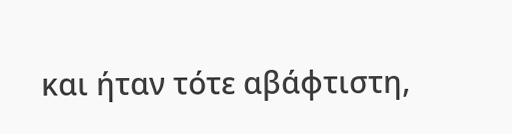και ήταν τότε αβάφτιστη,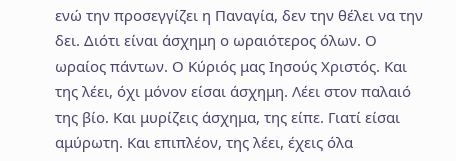ενώ την προσεγγίζει η Παναγία, δεν την θέλει να την δει. Διότι είναι άσχημη ο ωραιότερος όλων. Ο ωραίος πάντων. Ο Κύριός μας Ιησούς Χριστός. Και της λέει, όχι μόνον είσαι άσχημη. Λέει στον παλαιό της βίο. Και μυρίζεις άσχημα, της είπε. Γιατί είσαι αμύρωτη. Και επιπλέον, της λέει, έχεις όλα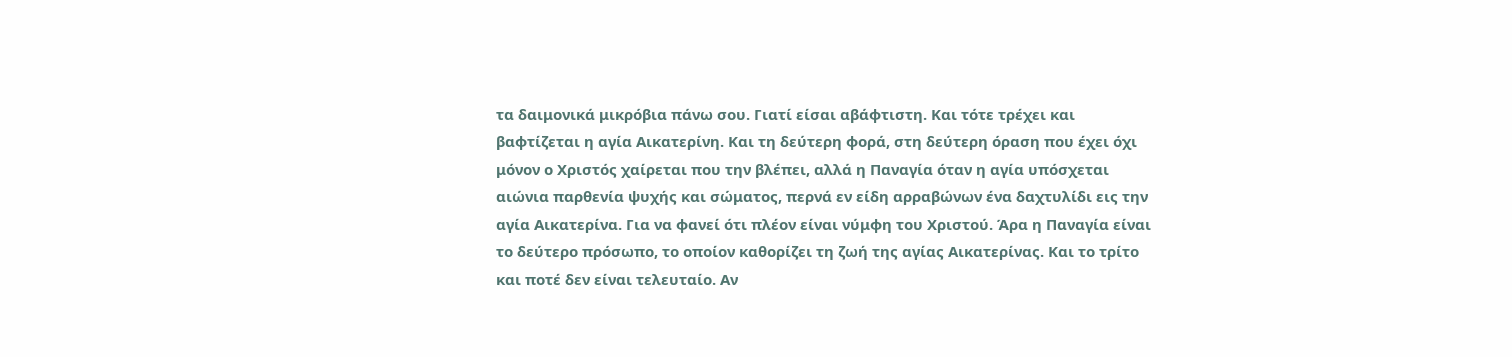τα δαιμονικά μικρόβια πάνω σου. Γιατί είσαι αβάφτιστη. Και τότε τρέχει και βαφτίζεται η αγία Αικατερίνη. Και τη δεύτερη φορά, στη δεύτερη όραση που έχει όχι μόνον ο Χριστός χαίρεται που την βλέπει, αλλά η Παναγία όταν η αγία υπόσχεται αιώνια παρθενία ψυχής και σώματος, περνά εν είδη αρραβώνων ένα δαχτυλίδι εις την αγία Αικατερίνα. Για να φανεί ότι πλέον είναι νύμφη του Χριστού. Άρα η Παναγία είναι το δεύτερο πρόσωπο, το οποίον καθορίζει τη ζωή της αγίας Αικατερίνας. Και το τρίτο και ποτέ δεν είναι τελευταίο. Αν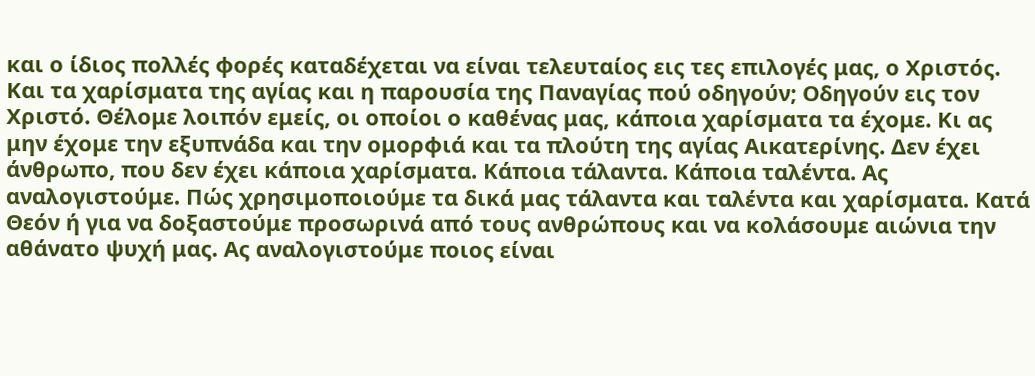και ο ίδιος πολλές φορές καταδέχεται να είναι τελευταίος εις τες επιλογές μας, ο Χριστός. Και τα χαρίσματα της αγίας και η παρουσία της Παναγίας πού οδηγούν; Οδηγούν εις τον Χριστό. Θέλομε λοιπόν εμείς, οι οποίοι ο καθένας μας, κάποια χαρίσματα τα έχομε. Κι ας μην έχομε την εξυπνάδα και την ομορφιά και τα πλούτη της αγίας Αικατερίνης. Δεν έχει άνθρωπο, που δεν έχει κάποια χαρίσματα. Κάποια τάλαντα. Κάποια ταλέντα. Ας αναλογιστούμε. Πώς χρησιμοποιούμε τα δικά μας τάλαντα και ταλέντα και χαρίσματα. Κατά Θεόν ή για να δοξαστούμε προσωρινά από τους ανθρώπους και να κολάσουμε αιώνια την αθάνατο ψυχή μας. Ας αναλογιστούμε ποιος είναι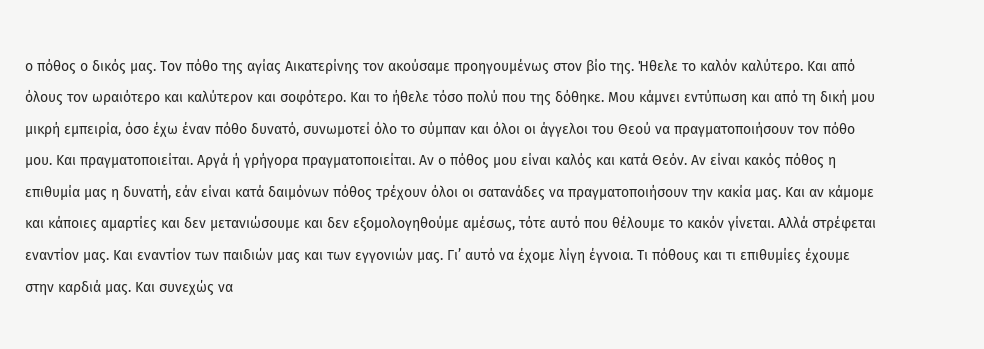ο πόθος ο δικός μας. Τον πόθο της αγίας Αικατερίνης τον ακούσαμε προηγουμένως στον βίο της. Ήθελε το καλόν καλύτερο. Και από όλους τον ωραιότερο και καλύτερον και σοφότερο. Και το ήθελε τόσο πολύ που της δόθηκε. Μου κάμνει εντύπωση και από τη δική μου μικρή εμπειρία, όσο έχω έναν πόθο δυνατό, συνωμοτεί όλο το σύμπαν και όλοι οι άγγελοι του Θεού να πραγματοποιήσουν τον πόθο μου. Και πραγματοποιείται. Αργά ή γρήγορα πραγματοποιείται. Αν ο πόθος μου είναι καλός και κατά Θεόν. Αν είναι κακός πόθος η επιθυμία μας η δυνατή, εάν είναι κατά δαιμόνων πόθος τρέχουν όλοι οι σατανάδες να πραγματοποιήσουν την κακία μας. Και αν κάμομε και κάποιες αμαρτίες και δεν μετανιώσουμε και δεν εξομολογηθούμε αμέσως, τότε αυτό που θέλουμε το κακόν γίνεται. Αλλά στρέφεται εναντίον μας. Και εναντίον των παιδιών μας και των εγγονιών μας. Γι’ αυτό να έχομε λίγη έγνοια. Τι πόθους και τι επιθυμίες έχουμε στην καρδιά μας. Και συνεχώς να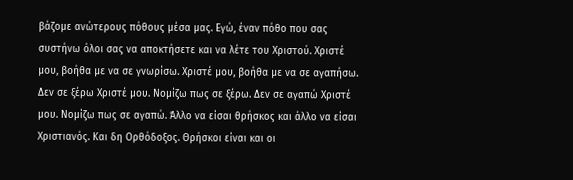βάζομε ανώτερους πόθους μέσα μας. Εγώ, έναν πόθο που σας συστήνω όλοι σας να αποκτήσετε και να λέτε του Χριστού. Χριστέ μου, βοήθα με να σε γνωρίσω. Χριστέ μου, βοήθα με να σε αγαπήσω. Δεν σε ξέρω Χριστέ μου. Νομίζω πως σε ξέρω. Δεν σε αγαπώ Χριστέ μου. Νομίζω πως σε αγαπώ. Άλλο να είσαι θρήσκος και άλλο να είσαι Χριστιανός. Και δη Ορθόδοξος. Θρήσκοι είναι και οι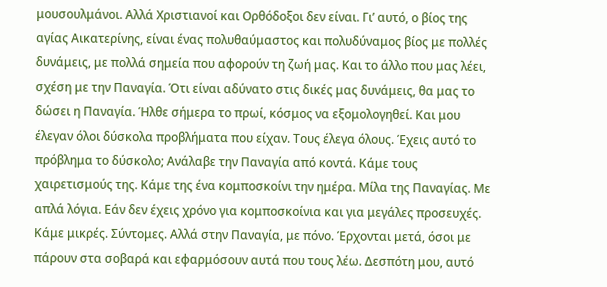μουσουλμάνοι. Αλλά Χριστιανοί και Ορθόδοξοι δεν είναι. Γι’ αυτό, ο βίος της αγίας Αικατερίνης, είναι ένας πολυθαύμαστος και πολυδύναμος βίος με πολλές δυνάμεις, με πολλά σημεία που αφορούν τη ζωή μας. Και το άλλο που μας λέει, σχέση με την Παναγία. Ότι είναι αδύνατο στις δικές μας δυνάμεις, θα μας το δώσει η Παναγία. Ήλθε σήμερα το πρωί, κόσμος να εξομολογηθεί. Και μου έλεγαν όλοι δύσκολα προβλήματα που είχαν. Τους έλεγα όλους. Έχεις αυτό το πρόβλημα το δύσκολο; Ανάλαβε την Παναγία από κοντά. Κάμε τους χαιρετισμούς της. Κάμε της ένα κομποσκοίνι την ημέρα. Μίλα της Παναγίας. Με απλά λόγια. Εάν δεν έχεις χρόνο για κομποσκοίνια και για μεγάλες προσευχές. Κάμε μικρές. Σύντομες. Αλλά στην Παναγία, με πόνο. Έρχονται μετά, όσοι με πάρουν στα σοβαρά και εφαρμόσουν αυτά που τους λέω. Δεσπότη μου, αυτό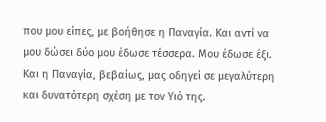που μου είπες, με βοήθησε η Παναγία. Και αντί να μου δώσει δύο μου έδωσε τέσσερα. Μου έδωσε έξι. Και η Παναγία, βεβαίως, μας οδηγεί σε μεγαλύτερη και δυνατότερη σχέση με τον Υιό της.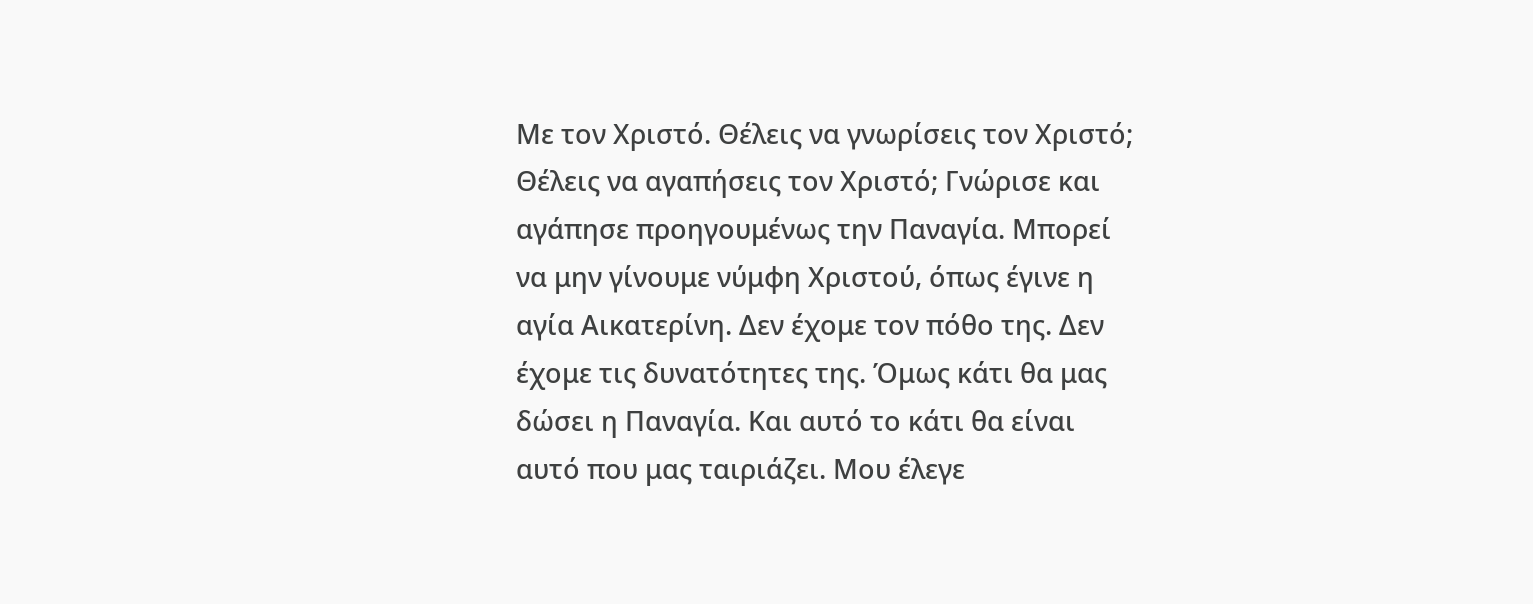Με τον Χριστό. Θέλεις να γνωρίσεις τον Χριστό; Θέλεις να αγαπήσεις τον Χριστό; Γνώρισε και αγάπησε προηγουμένως την Παναγία. Μπορεί να μην γίνουμε νύμφη Χριστού, όπως έγινε η αγία Αικατερίνη. Δεν έχομε τον πόθο της. Δεν έχομε τις δυνατότητες της. Όμως κάτι θα μας δώσει η Παναγία. Και αυτό το κάτι θα είναι αυτό που μας ταιριάζει. Μου έλεγε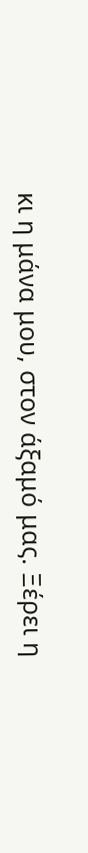κι η μάνα μου, στον άξαμό μας. Ξέρει η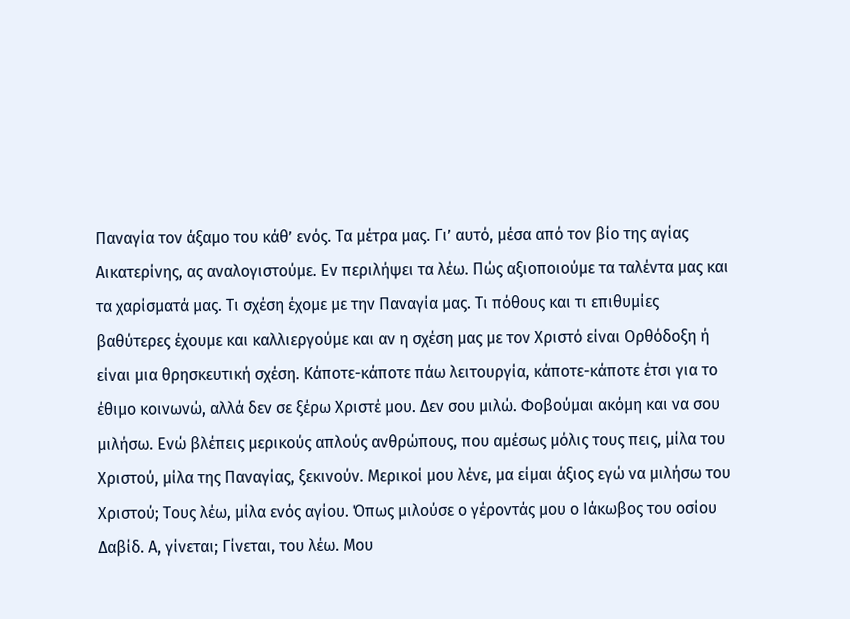Παναγία τον άξαμο του κάθ’ ενός. Τα μέτρα μας. Γι’ αυτό, μέσα από τον βίο της αγίας Αικατερίνης, ας αναλογιστούμε. Εν περιλήψει τα λέω. Πώς αξιοποιούμε τα ταλέντα μας και τα χαρίσματά μας. Τι σχέση έχομε με την Παναγία μας. Τι πόθους και τι επιθυμίες βαθύτερες έχουμε και καλλιεργούμε και αν η σχέση μας με τον Χριστό είναι Ορθόδοξη ή είναι μια θρησκευτική σχέση. Κάποτε-κάποτε πάω λειτουργία, κάποτε-κάποτε έτσι για το έθιμο κοινωνώ, αλλά δεν σε ξέρω Χριστέ μου. Δεν σου μιλώ. Φοβούμαι ακόμη και να σου μιλήσω. Ενώ βλέπεις μερικούς απλούς ανθρώπους, που αμέσως μόλις τους πεις, μίλα του Χριστού, μίλα της Παναγίας, ξεκινούν. Μερικοί μου λένε, μα είμαι άξιος εγώ να μιλήσω του Χριστού; Τους λέω, μίλα ενός αγίου. Όπως μιλούσε ο γέροντάς μου ο Ιάκωβος του οσίου Δαβίδ. Α, γίνεται; Γίνεται, του λέω. Μου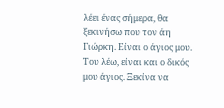λέει ένας σήμερα, θα ξεκινήσω που τον άη Γιώρκη. Είναι ο άγιος μου. Του λέω, είναι και ο δικός μου άγιος. Ξεκίνα να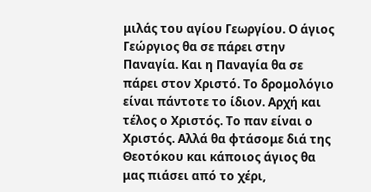μιλάς του αγίου Γεωργίου. Ο άγιος Γεώργιος θα σε πάρει στην Παναγία. Και η Παναγία θα σε πάρει στον Χριστό. Το δρομολόγιο είναι πάντοτε το ίδιον. Αρχή και τέλος ο Χριστός. Το παν είναι ο Χριστός. Αλλά θα φτάσομε διά της Θεοτόκου και κάποιος άγιος θα μας πιάσει από το χέρι,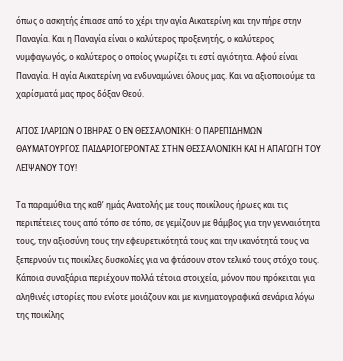όπως ο ασκητής έπιασε από το χέρι την αγία Αικατερίνη και την πήρε στην Παναγία. Και η Παναγία είναι ο καλύτερος προξενητής, ο καλύτερος νυμφαγωγός, ο καλύτερος ο οποίος γνωρίζει τι εστί αγιότητα. Αφού είναι Παναγία. Η αγία Αικατερίνη να ενδυναμώνει όλους μας. Και να αξιοποιούμε τα χαρίσματά μας προς δόξαν Θεού.

ΑΓΙΟΣ ΙΛΑΡΙΩΝ Ο ΙΒΗΡΑΣ Ο ΕΝ ΘΕΣΣΑΛΟΝΙΚΗ: Ο ΠΑΡΕΠΙΔΗΜΩΝ ΘΑΥΜΑΤΟΥΡΓΟΣ ΠΑΙΔΑΡΙΟΓΕΡΟΝΤΑΣ ΣΤΗΝ ΘΕΣΣΑΛΟΝΙΚΗ ΚΑΙ Η ΑΠΑΓΩΓΗ ΤΟΥ ΛΕΙΨΑΝΟΥ ΤΟΥ!

Τα παραμύθια της καθ’ ημάς Ανατολής με τους ποικίλους ήρωες και τις περιπέτειες τους από τόπο σε τόπο, σε γεμίζουν με θάμβος για την γενναιότητα τους, την αξιοσύνη τους την εφευρετικότητά τους και την ικανότητά τους να ξεπερνούν τις ποικίλες δυσκολίες για να φτάσουν στον τελικό τους στόχο τους. Κάποια συναξάρια περιέχουν πολλά τέτοια στοιχεία, μόνον που πρόκειται για αληθινές ιστορίες που ενίοτε μοιάζουν και με κινηματογραφικά σενάρια λόγω της ποικίλης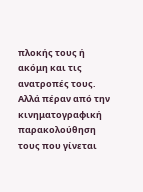πλοκής τους ή ακόμη και τις ανατροπές τους. Αλλά πέραν από την κινηματογραφική παρακολούθηση τους που γίνεται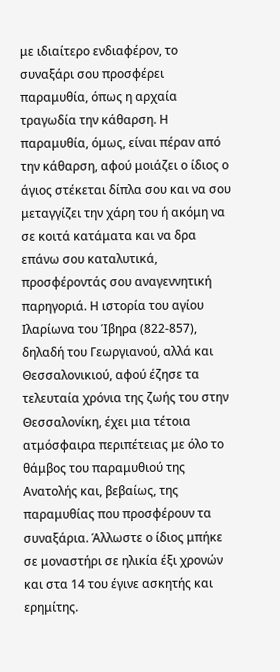με ιδιαίτερο ενδιαφέρον, το συναξάρι σου προσφέρει παραμυθία, όπως η αρχαία τραγωδία την κάθαρση. Η παραμυθία, όμως, είναι πέραν από την κάθαρση, αφού μοιάζει ο ίδιος ο άγιος στέκεται δίπλα σου και να σου μεταγγίζει την χάρη του ή ακόμη να σε κοιτά κατάματα και να δρα επάνω σου καταλυτικά, προσφέροντάς σου αναγεννητική παρηγοριά. Η ιστορία του αγίου Ιλαρίωνα του Ίβηρα (822-857), δηλαδή του Γεωργιανού, αλλά και Θεσσαλονικιού, αφού έζησε τα τελευταία χρόνια της ζωής του στην Θεσσαλονίκη, έχει μια τέτοια ατμόσφαιρα περιπέτειας με όλο το θάμβος του παραμυθιού της Ανατολής και, βεβαίως, της παραμυθίας που προσφέρουν τα συναξάρια. Άλλωστε ο ίδιος μπήκε σε μοναστήρι σε ηλικία έξι χρονών και στα 14 του έγινε ασκητής και ερημίτης.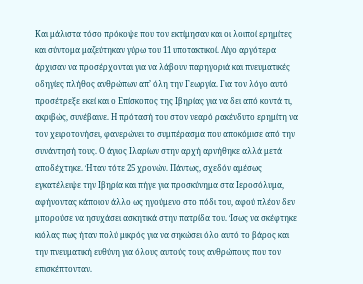Και μάλιστα τόσο πρόκοψε που τον εκτίμησαν και οι λοιποί ερημίτες και σύντομα μαζεύτηκαν γύρω του 11 υποτακτικοί. Λίγο αργότερα άρχισαν να προσέρχονται για να λάβουν παρηγοριά και πνευματικές οδηγίες πλήθος ανθρώπων απ’ όλη την Γεωργία. Για τον λόγο αυτό προσέτρεξε εκεί και ο Επίσκοπος της Ιβηρίας για να δει από κοντά τι, ακριβώς, συνέβαινε. Η πρότασή του στον νεαρό ρακένδυτο ερημίτη να τον χειροτονήσει, φανερώνει το συμπέρασμα που αποκόμισε από την συνάντησή τους. Ο άγιος Ιλαρίων στην αρχή αρνήθηκε αλλά μετά αποδέχτηκε. Ήταν τότε 25 χρονών. Πάντως, σχεδόν αμέσως εγκατέλειψε την Ιβηρία και πήγε για προσκύνημα στα Ιεροσόλυμα, αφήνοντας κάποιον άλλο ως ηγούμενο στο πόδι του, αφού πλέον δεν μπορούσε να ησυχάσει ασκητικά στην πατρίδα του. Ίσως να σκέφτηκε κιόλας πως ήταν πολύ μικρός για να σηκώσει όλο αυτό το βάρος και την πνευματική ευθύνη για όλους αυτούς τους ανθρώπους που τον επισκέπτονταν.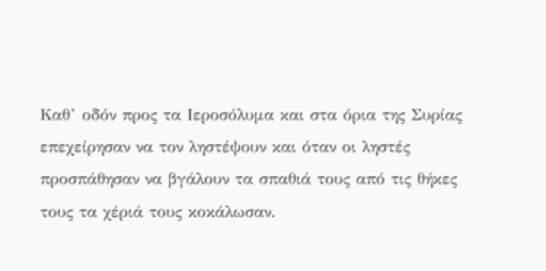Καθ’ οδόν προς τα Ιεροσόλυμα και στα όρια της Συρίας επεχείρησαν να τον ληστέψουν και όταν οι ληστές προσπάθησαν να βγάλουν τα σπαθιά τους από τις θήκες τους τα χέριά τους κοκάλωσαν.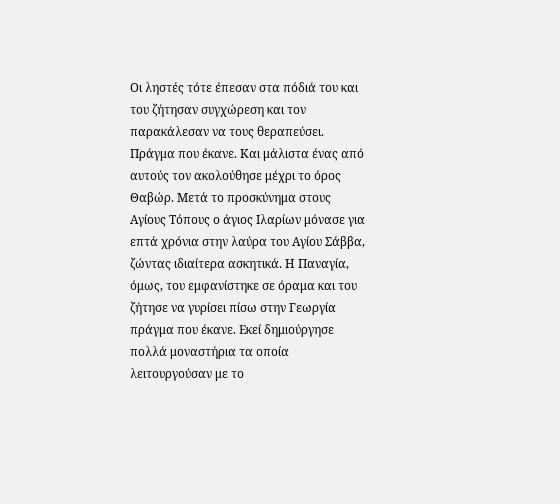Οι ληστές τότε έπεσαν στα πόδιά του και του ζήτησαν συγχώρεση και τον παρακάλεσαν να τους θεραπεύσει. Πράγμα που έκανε. Και μάλιστα ένας από αυτούς τον ακολούθησε μέχρι το όρος Θαβώρ. Μετά το προσκύνημα στους Αγίους Τόπους ο άγιος Ιλαρίων μόνασε για επτά χρόνια στην λαύρα του Αγίου Σάββα, ζώντας ιδιαίτερα ασκητικά. Η Παναγία, όμως, του εμφανίστηκε σε όραμα και του ζήτησε να γυρίσει πίσω στην Γεωργία πράγμα που έκανε. Εκεί δημιούργησε πολλά μοναστήρια τα οποία λειτουργούσαν με το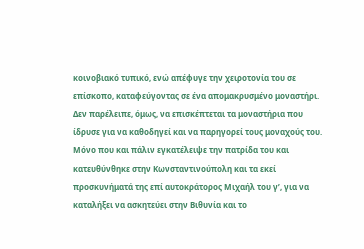κοινοβιακό τυπικό, ενώ απέφυγε την χειροτονία του σε επίσκοπο, καταφεύγοντας σε ένα απομακρυσμένο μοναστήρι. Δεν παρέλειπε, όμως, να επισκέπτεται τα μοναστήρια που ίδρυσε για να καθοδηγεί και να παρηγορεί τους μοναχούς του. Μόνο που και πάλιν εγκατέλειψε την πατρίδα του και κατευθύνθηκε στην Κωνσταντινούπολη και τα εκεί προσκυνήματά της επί αυτοκράτορος Μιχαήλ του γ’, για να καταλήξει να ασκητεύει στην Βιθυνία και το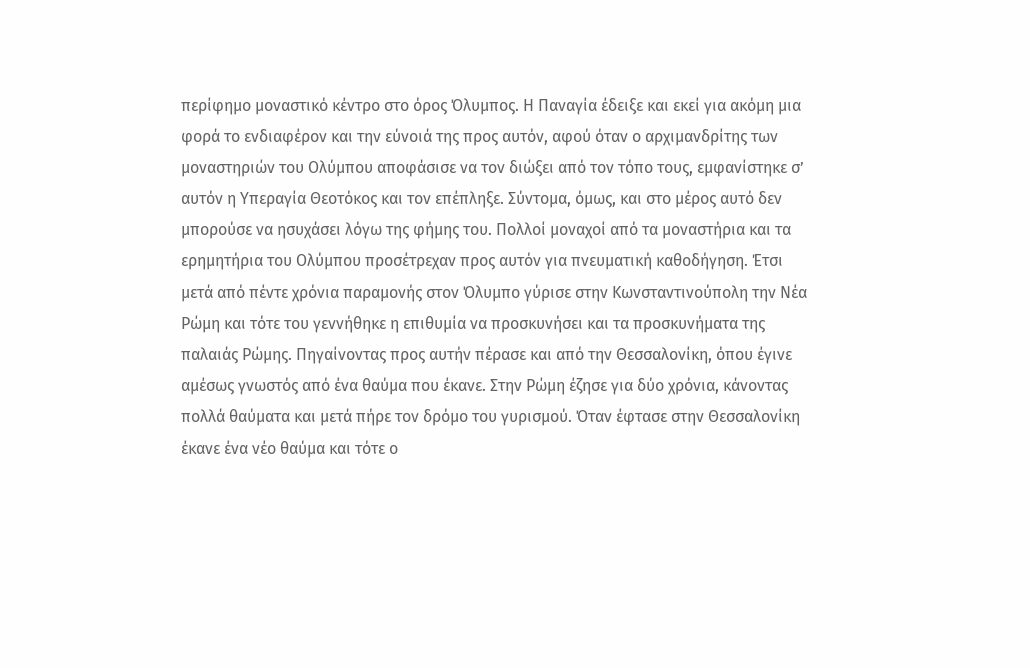περίφημο μοναστικό κέντρο στο όρος Όλυμπος. Η Παναγία έδειξε και εκεί για ακόμη μια φορά το ενδιαφέρον και την εύνοιά της προς αυτόν, αφού όταν ο αρχιμανδρίτης των μοναστηριών του Ολύμπου αποφάσισε να τον διώξει από τον τόπο τους, εμφανίστηκε σ’ αυτόν η Υπεραγία Θεοτόκος και τον επέπληξε. Σύντομα, όμως, και στο μέρος αυτό δεν μπορούσε να ησυχάσει λόγω της φήμης του. Πολλοί μοναχοί από τα μοναστήρια και τα ερημητήρια του Ολύμπου προσέτρεχαν προς αυτόν για πνευματική καθοδήγηση. Έτσι μετά από πέντε χρόνια παραμονής στον Όλυμπο γύρισε στην Κωνσταντινούπολη την Νέα Ρώμη και τότε του γεννήθηκε η επιθυμία να προσκυνήσει και τα προσκυνήματα της παλαιάς Ρώμης. Πηγαίνοντας προς αυτήν πέρασε και από την Θεσσαλονίκη, όπου έγινε αμέσως γνωστός από ένα θαύμα που έκανε. Στην Ρώμη έζησε για δύο χρόνια, κάνοντας πολλά θαύματα και μετά πήρε τον δρόμο του γυρισμού. Όταν έφτασε στην Θεσσαλονίκη έκανε ένα νέο θαύμα και τότε ο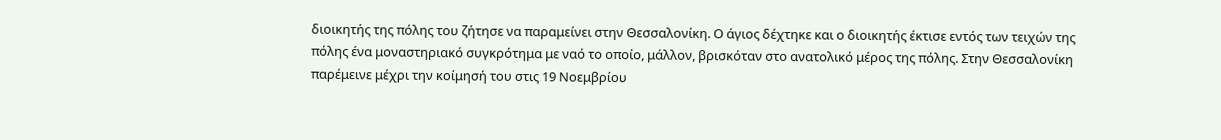διοικητής της πόλης του ζήτησε να παραμείνει στην Θεσσαλονίκη. Ο άγιος δέχτηκε και ο διοικητής έκτισε εντός των τειχών της πόλης ένα μοναστηριακό συγκρότημα με ναό το οποίο, μάλλον, βρισκόταν στο ανατολικό μέρος της πόλης. Στην Θεσσαλονίκη παρέμεινε μέχρι την κοίμησή του στις 19 Νοεμβρίου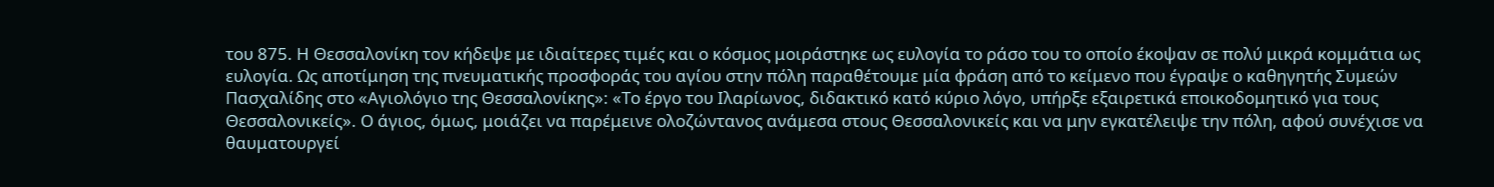του 875. Η Θεσσαλονίκη τον κήδεψε με ιδιαίτερες τιμές και ο κόσμος μοιράστηκε ως ευλογία το ράσο του το οποίο έκοψαν σε πολύ μικρά κομμάτια ως ευλογία. Ως αποτίμηση της πνευματικής προσφοράς του αγίου στην πόλη παραθέτουμε μία φράση από το κείμενο που έγραψε ο καθηγητής Συμεών Πασχαλίδης στο «Αγιολόγιο της Θεσσαλονίκης»: «Το έργο του Ιλαρίωνος, διδακτικό κατό κύριο λόγο, υπήρξε εξαιρετικά εποικοδομητικό για τους Θεσσαλονικείς». Ο άγιος, όμως, μοιάζει να παρέμεινε ολοζώντανος ανάμεσα στους Θεσσαλονικείς και να μην εγκατέλειψε την πόλη, αφού συνέχισε να θαυματουργεί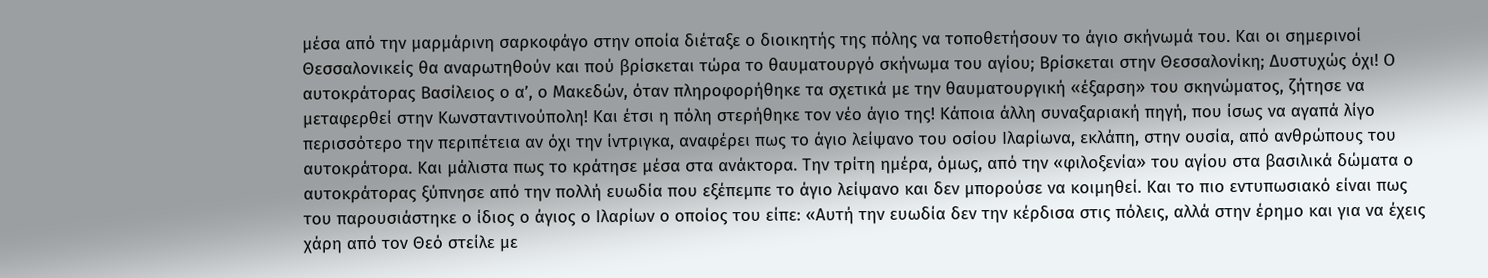μέσα από την μαρμάρινη σαρκοφάγο στην οποία διέταξε ο διοικητής της πόλης να τοποθετήσουν το άγιο σκήνωμά του. Και οι σημερινοί Θεσσαλονικείς θα αναρωτηθούν και πού βρίσκεται τώρα το θαυματουργό σκήνωμα του αγίου; Βρίσκεται στην Θεσσαλονίκη; Δυστυχώς όχι! Ο αυτοκράτορας Βασίλειος ο α’, ο Μακεδών, όταν πληροφορήθηκε τα σχετικά με την θαυματουργική «έξαρση» του σκηνώματος, ζήτησε να μεταφερθεί στην Κωνσταντινούπολη! Και έτσι η πόλη στερήθηκε τον νέο άγιο της! Κάποια άλλη συναξαριακή πηγή, που ίσως να αγαπά λίγο περισσότερο την περιπέτεια αν όχι την ίντριγκα, αναφέρει πως το άγιο λείψανο του οσίου Ιλαρίωνα, εκλάπη, στην ουσία, από ανθρώπους του αυτοκράτορα. Και μάλιστα πως το κράτησε μέσα στα ανάκτορα. Την τρίτη ημέρα, όμως, από την «φιλοξενία» του αγίου στα βασιλικά δώματα ο αυτοκράτορας ξύπνησε από την πολλή ευωδία που εξέπεμπε το άγιο λείψανο και δεν μπορούσε να κοιμηθεί. Και το πιο εντυπωσιακό είναι πως του παρουσιάστηκε ο ίδιος ο άγιος ο Ιλαρίων ο οποίος του είπε: «Αυτή την ευωδία δεν την κέρδισα στις πόλεις, αλλά στην έρημο και για να έχεις χάρη από τον Θεό στείλε με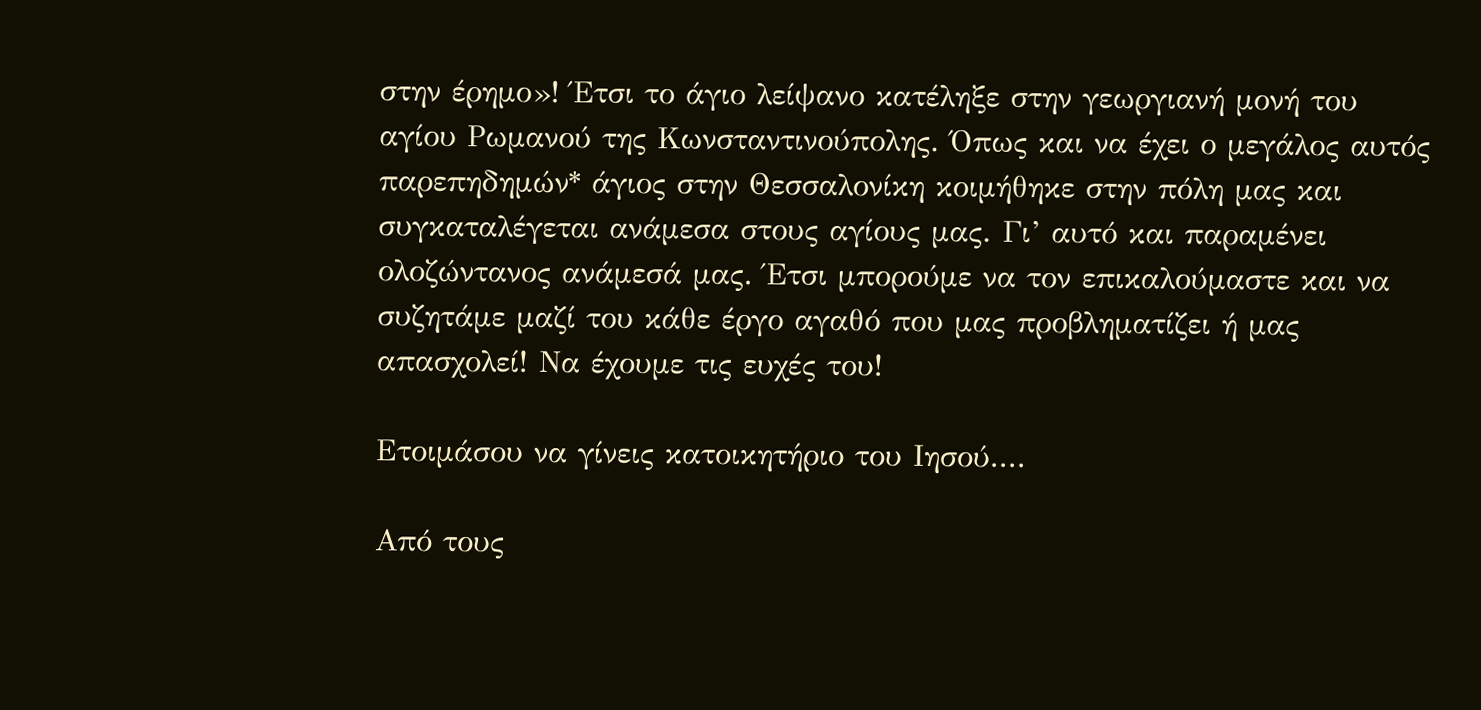στην έρημο»! Έτσι το άγιο λείψανο κατέληξε στην γεωργιανή μονή του αγίου Ρωμανού της Κωνσταντινούπολης. Όπως και να έχει ο μεγάλος αυτός παρεπηδημών* άγιος στην Θεσσαλονίκη κοιμήθηκε στην πόλη μας και συγκαταλέγεται ανάμεσα στους αγίους μας. Γι’ αυτό και παραμένει ολοζώντανος ανάμεσά μας. Έτσι μπορούμε να τον επικαλούμαστε και να συζητάμε μαζί του κάθε έργο αγαθό που μας προβληματίζει ή μας απασχολεί! Να έχουμε τις ευχές του!

Ετοιμάσου να γίνεις κατοικητήριο του Ιησού....

Από τους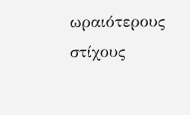ωραιότερους στίχους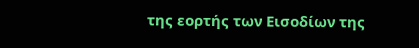της εορτής των Εισοδίων της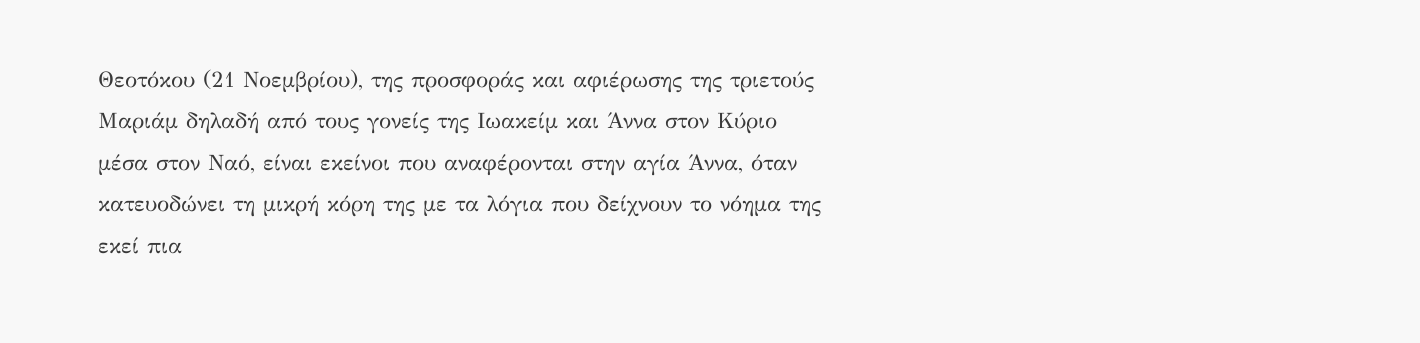Θεοτόκου (21 Νοεμβρίου), της προσφοράς και αφιέρωσης της τριετούς Μαριάμ δηλαδή από τους γονείς της Ιωακείμ και Άννα στον Κύριο μέσα στον Ναό, είναι εκείνοι που αναφέρονται στην αγία Άννα, όταν κατευοδώνει τη μικρή κόρη της με τα λόγια που δείχνουν το νόημα της εκεί πια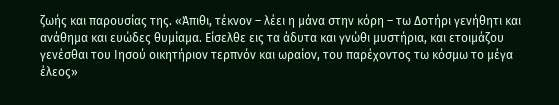ζωής και παρουσίας της. «Άπιθι, τέκνον – λέει η μάνα στην κόρη – τω Δοτήρι γενήθητι και ανάθημα και ευώδες θυμίαμα. Είσελθε εις τα άδυτα και γνώθι μυστήρια, και ετοιμάζου γενέσθαι του Ιησού οικητήριον τερπνόν και ωραίον, του παρέχοντος τω κόσμω το μέγα έλεος»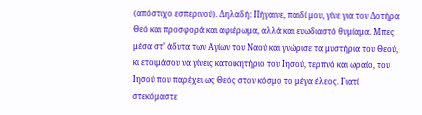(απόστιχο εσπερινού). Δηλαδή: Πήγαινε, παιδί μου, γίνε για τον Δοτήρα Θεό και προσφορά και αφιέρωμα, αλλά και ευωδιαστό θυμίαμα. Μπες μέσα στ’ άδυτα των Αγίων του Ναού και γνώρισε τα μυστήρια του Θεού, κι ετοιμάσου να γίνεις κατοικητήριο του Ιησού, τερπνό και ωραίο, του Ιησού που παρέχει ως Θεός στον κόσμο το μέγα έλεος. Γιατί στεκόμαστε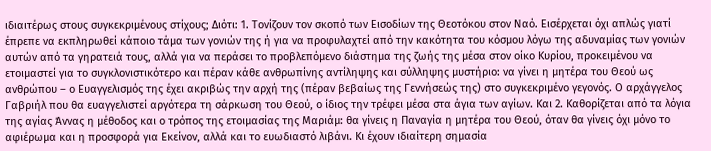ιδιαιτέρως στους συγκεκριμένους στίχους; Διότι: 1. Τονίζουν τον σκοπό των Εισοδίων της Θεοτόκου στον Ναό. Εισέρχεται όχι απλώς γιατί έπρεπε να εκπληρωθεί κάποιο τάμα των γονιών της ή για να προφυλαχτεί από την κακότητα του κόσμου λόγω της αδυναμίας των γονιών αυτών από τα γηρατειά τους, αλλά για να περάσει το προβλεπόμενο διάστημα της ζωής της μέσα στον οίκο Κυρίου, προκειμένου να ετοιμαστεί για το συγκλονιστικότερο και πέραν κάθε ανθρωπίνης αντίληψης και σύλληψης μυστήριο: να γίνει η μητέρα του Θεού ως ανθρώπου – ο Ευαγγελισμός της έχει ακριβώς την αρχή της (πέραν βεβαίως της Γεννήσεώς της) στο συγκεκριμένο γεγονός. Ο αρχάγγελος Γαβριήλ που θα ευαγγελιστεί αργότερα τη σάρκωση του Θεού, ο ίδιος την τρέφει μέσα στα άγια των αγίων. Και 2. Καθορίζεται από τα λόγια της αγίας Άννας η μέθοδος και ο τρόπος της ετοιμασίας της Μαριάμ: θα γίνεις η Παναγία η μητέρα του Θεού, όταν θα γίνεις όχι μόνο το αφιέρωμα και η προσφορά για Εκείνον, αλλά και το ευωδιαστό λιβάνι. Κι έχουν ιδιαίτερη σημασία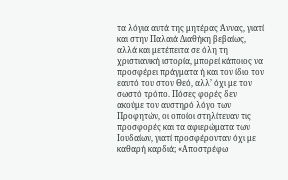τα λόγια αυτά της μητέρας Άννας, γιατί και στην Παλαιά Διαθήκη βεβαίως, αλλά και μετέπειτα σε όλη τη χριστιανική ιστορία, μπορεί κάποιος να προσφέρει πράγματα ή και τον ίδιο τον εαυτό του στον Θεό, αλλ’ όχι με τον σωστό τρόπο. Πόσες φορές δεν ακούμε τον αυστηρό λόγο των Προφητών, οι οποίοι στηλίτευαν τις προσφορές και τα αφιερώματα των Ιουδαίων, γιατί προσφέρονταν όχι με καθαρή καρδιά; «Αποστρέφω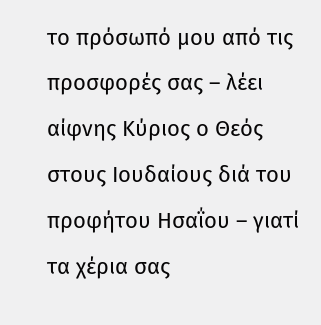το πρόσωπό μου από τις προσφορές σας – λέει αίφνης Κύριος ο Θεός στους Ιουδαίους διά του προφήτου Ησαΐου – γιατί τα χέρια σας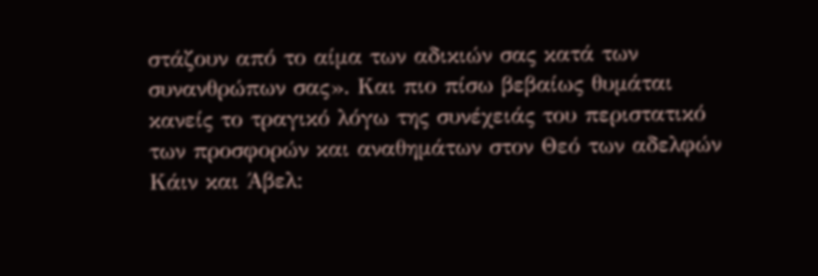στάζουν από το αίμα των αδικιών σας κατά των συνανθρώπων σας». Και πιο πίσω βεβαίως θυμάται κανείς το τραγικό λόγω της συνέχειάς του περιστατικό των προσφορών και αναθημάτων στον Θεό των αδελφών Κάιν και Άβελ: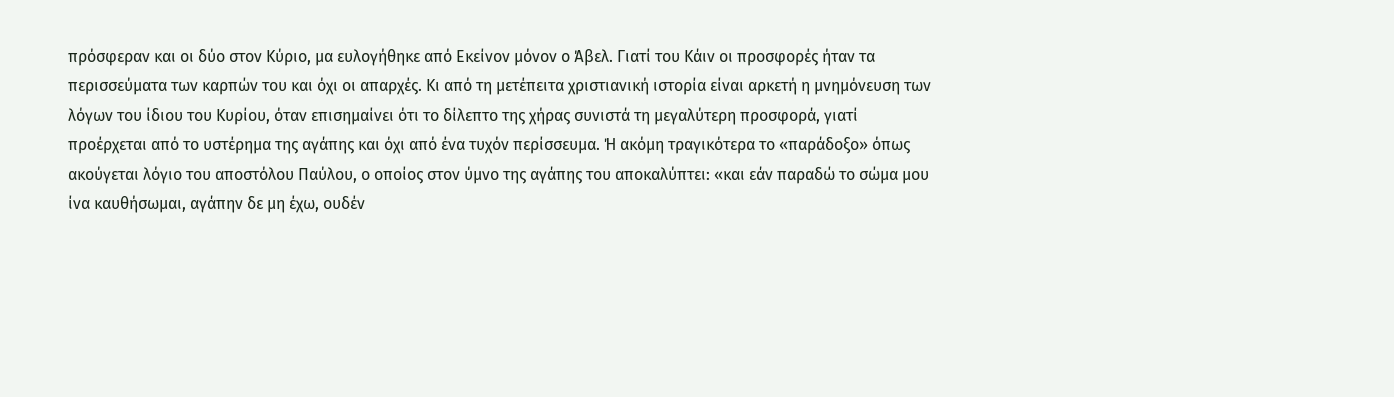πρόσφεραν και οι δύο στον Κύριο, μα ευλογήθηκε από Εκείνον μόνον ο Άβελ. Γιατί του Κάιν οι προσφορές ήταν τα περισσεύματα των καρπών του και όχι οι απαρχές. Κι από τη μετέπειτα χριστιανική ιστορία είναι αρκετή η μνημόνευση των λόγων του ίδιου του Κυρίου, όταν επισημαίνει ότι το δίλεπτο της χήρας συνιστά τη μεγαλύτερη προσφορά, γιατί προέρχεται από το υστέρημα της αγάπης και όχι από ένα τυχόν περίσσευμα. Ή ακόμη τραγικότερα το «παράδοξο» όπως ακούγεται λόγιο του αποστόλου Παύλου, ο οποίος στον ύμνο της αγάπης του αποκαλύπτει: «και εάν παραδώ το σώμα μου ίνα καυθήσωμαι, αγάπην δε μη έχω, ουδέν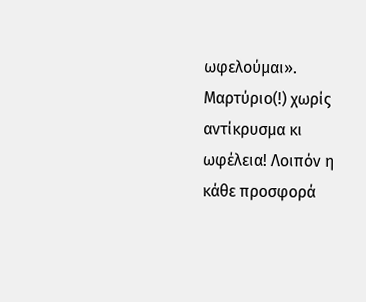ωφελούμαι». Μαρτύριο(!) χωρίς αντίκρυσμα κι ωφέλεια! Λοιπόν η κάθε προσφορά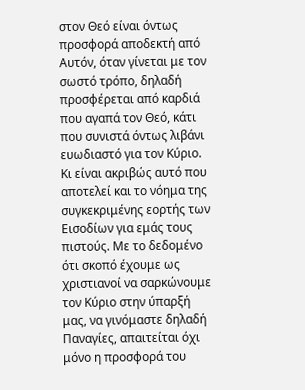στον Θεό είναι όντως προσφορά αποδεκτή από Αυτόν, όταν γίνεται με τον σωστό τρόπο, δηλαδή προσφέρεται από καρδιά που αγαπά τον Θεό, κάτι που συνιστά όντως λιβάνι ευωδιαστό για τον Κύριο. Κι είναι ακριβώς αυτό που αποτελεί και το νόημα της συγκεκριμένης εορτής των Εισοδίων για εμάς τους πιστούς. Με το δεδομένο ότι σκοπό έχουμε ως χριστιανοί να σαρκώνουμε τον Κύριο στην ύπαρξή μας, να γινόμαστε δηλαδή Παναγίες, απαιτείται όχι μόνο η προσφορά του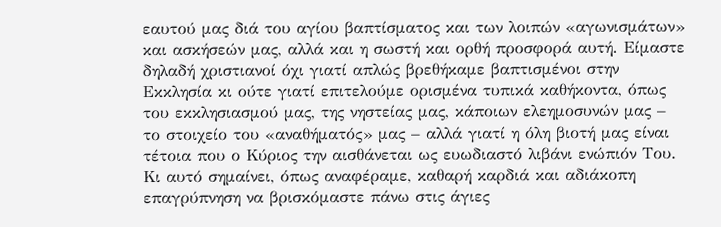εαυτού μας διά του αγίου βαπτίσματος και των λοιπών «αγωνισμάτων» και ασκήσεών μας, αλλά και η σωστή και ορθή προσφορά αυτή. Είμαστε δηλαδή χριστιανοί όχι γιατί απλώς βρεθήκαμε βαπτισμένοι στην Εκκλησία κι ούτε γιατί επιτελούμε ορισμένα τυπικά καθήκοντα, όπως του εκκλησιασμού μας, της νηστείας μας, κάποιων ελεημοσυνών μας – το στοιχείο του «αναθήματός» μας – αλλά γιατί η όλη βιοτή μας είναι τέτοια που ο Κύριος την αισθάνεται ως ευωδιαστό λιβάνι ενώπιόν Του. Κι αυτό σημαίνει, όπως αναφέραμε, καθαρή καρδιά και αδιάκοπη επαγρύπνηση να βρισκόμαστε πάνω στις άγιες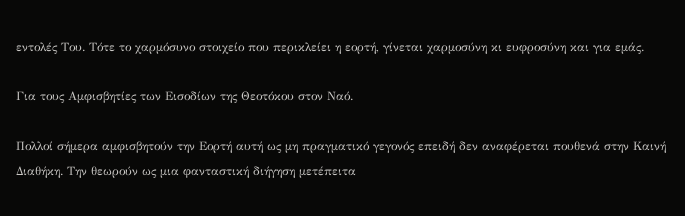εντολές Του. Τότε το χαρμόσυνο στοιχείο που περικλείει η εορτή, γίνεται χαρμοσύνη κι ευφροσύνη και για εμάς.

Για τους Αμφισβητίες των Εισοδίων της Θεοτόκου στον Ναό.

Πολλοί σήμερα αμφισβητούν την Εορτή αυτή ως μη πραγματικό γεγονός επειδή δεν αναφέρεται πουθενά στην Καινή Διαθήκη. Την θεωρούν ως μια φανταστική διήγηση μετέπειτα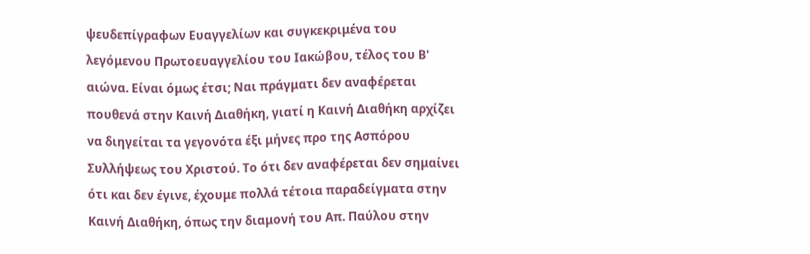ψευδεπίγραφων Ευαγγελίων και συγκεκριμένα του λεγόμενου Πρωτοευαγγελίου του Ιακώβου, τέλος του Β' αιώνα. Είναι όμως έτσι; Ναι πράγματι δεν αναφέρεται πουθενά στην Καινή Διαθήκη, γιατί η Καινή Διαθήκη αρχίζει να διηγείται τα γεγονότα έξι μήνες προ της Ασπόρου Συλλήψεως του Χριστού. Το ότι δεν αναφέρεται δεν σημαίνει ότι και δεν έγινε, έχουμε πολλά τέτοια παραδείγματα στην Καινή Διαθήκη, όπως την διαμονή του Απ. Παύλου στην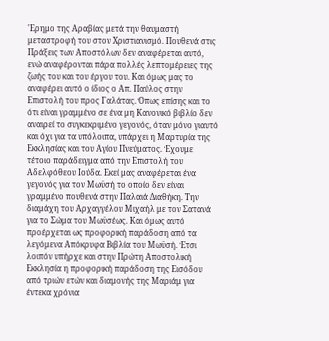'Ερημο της Αραβίας μετά την θαυμαστή μεταστροφή του στον Χριστιανισμό. Πουθενά στις Πράξεις των Αποστόλων δεν αναφέρεται αυτό, ενώ αναφέρονται πάρα πολλές λεπτομέρειες της ζωής του και του έργου του. Και όμως μας το αναφέρει αυτό ο ίδιος ο Απ. Παύλος στην Επιστολή του προς Γαλάτας. Όπως επίσης και το ότι είναι γραμμένο σε ένα μη Κανονικό βιβλίο δεν αναιρεί το συγκεκριμένο γεγονός, όταν μόνο γιαυτό και όχι για τα υπόλοιπα, υπάρχει η Μαρτυρία της Εκκλησίας και του Αγίου Πνεύματος. Έχουμε τέτοιο παράδειγμα από την Επιστολή του Αδελφόθεου Ιούδα. Εκεί μας αναφέρεται ένα γεγονός για τον Μωϋσή το οποίο δεν είναι γραμμένο πουθενά στην Παλαιά Διαθήκη. Την διαμάχη του Αρχαγγέλου Μιχαήλ με τον Σατανά για το Σώμα του Μωϋσέως. Και όμως αυτό προέρχεται ως προφορική παράδοση από τα λεγόμενα Απόκρυφα Βιβλία του Μωϋσή. Έτσι λοιπόν υπήρχε και στην Πρώτη Αποστολική Εκκλησία η προφορική παράδοση της Εισόδου από τριών ετών και διαμονής της Μαριάμ για έντεκα χρόνια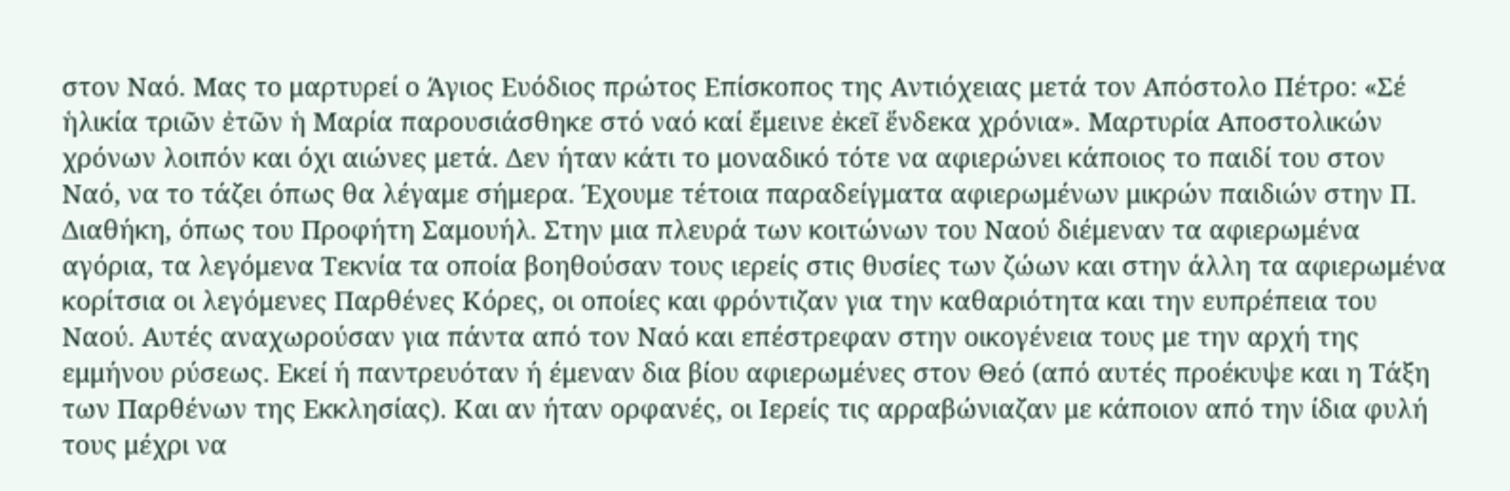στον Ναό. Μας το μαρτυρεί ο Άγιος Ευόδιος πρώτος Επίσκοπος της Αντιόχειας μετά τον Απόστολο Πέτρο: «Σέ ἡλικία τριῶν ἐτῶν ἡ Μαρία παρουσιάσθηκε στό ναό καί ἔμεινε ἐκεῖ ἕνδεκα χρόνια». Μαρτυρία Αποστολικών χρόνων λοιπόν και όχι αιώνες μετά. Δεν ήταν κάτι το μοναδικό τότε να αφιερώνει κάποιος το παιδί του στον Ναό, να το τάζει όπως θα λέγαμε σήμερα. Έχουμε τέτοια παραδείγματα αφιερωμένων μικρών παιδιών στην Π. Διαθήκη, όπως του Προφήτη Σαμουήλ. Στην μια πλευρά των κοιτώνων του Ναού διέμεναν τα αφιερωμένα αγόρια, τα λεγόμενα Τεκνία τα οποία βοηθούσαν τους ιερείς στις θυσίες των ζώων και στην άλλη τα αφιερωμένα κορίτσια οι λεγόμενες Παρθένες Κόρες, οι οποίες και φρόντιζαν για την καθαριότητα και την ευπρέπεια του Ναού. Αυτές αναχωρούσαν για πάντα από τον Ναό και επέστρεφαν στην οικογένεια τους με την αρχή της εμμήνου ρύσεως. Εκεί ή παντρευόταν ή έμεναν δια βίου αφιερωμένες στον Θεό (από αυτές προέκυψε και η Τάξη των Παρθένων της Εκκλησίας). Και αν ήταν ορφανές, οι Ιερείς τις αρραβώνιαζαν με κάποιον από την ίδια φυλή τους μέχρι να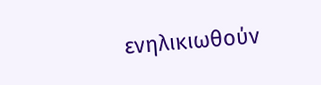ενηλικιωθούν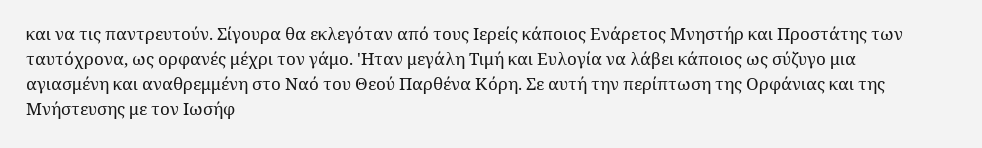και να τις παντρευτούν. Σίγουρα θα εκλεγόταν από τους Ιερείς κάποιος Ενάρετος Μνηστήρ και Προστάτης των ταυτόχρονα, ως ορφανές μέχρι τον γάμο. 'Ηταν μεγάλη Τιμή και Ευλογία να λάβει κάποιος ως σύζυγο μια αγιασμένη και αναθρεμμένη στο Ναό του Θεού Παρθένα Κόρη. Σε αυτή την περίπτωση της Ορφάνιας και της Μνήστευσης με τον Ιωσήφ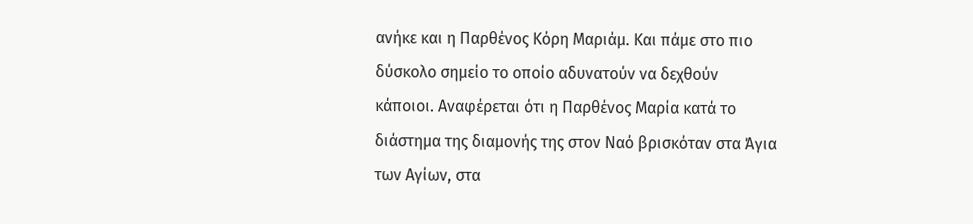ανήκε και η Παρθένος Κόρη Μαριάμ. Και πάμε στο πιο δύσκολο σημείο το οποίο αδυνατούν να δεχθούν κάποιοι. Αναφέρεται ότι η Παρθένος Μαρία κατά το διάστημα της διαμονής της στον Ναό βρισκόταν στα Άγια των Αγίων, στα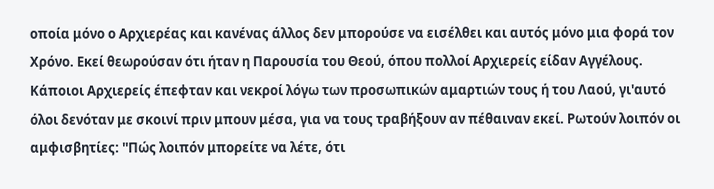οποία μόνο ο Αρχιερέας και κανένας άλλος δεν μπορούσε να εισέλθει και αυτός μόνο μια φορά τον Χρόνο. Εκεί θεωρούσαν ότι ήταν η Παρουσία του Θεού, όπου πολλοί Αρχιερείς είδαν Αγγέλους. Κάποιοι Αρχιερείς έπεφταν και νεκροί λόγω των προσωπικών αμαρτιών τους ή του Λαού, γι'αυτό όλοι δενόταν με σκοινί πριν μπουν μέσα, για να τους τραβήξουν αν πέθαιναν εκεί. Ρωτούν λοιπόν οι αμφισβητίες: ''Πώς λοιπόν μπορείτε να λέτε, ότι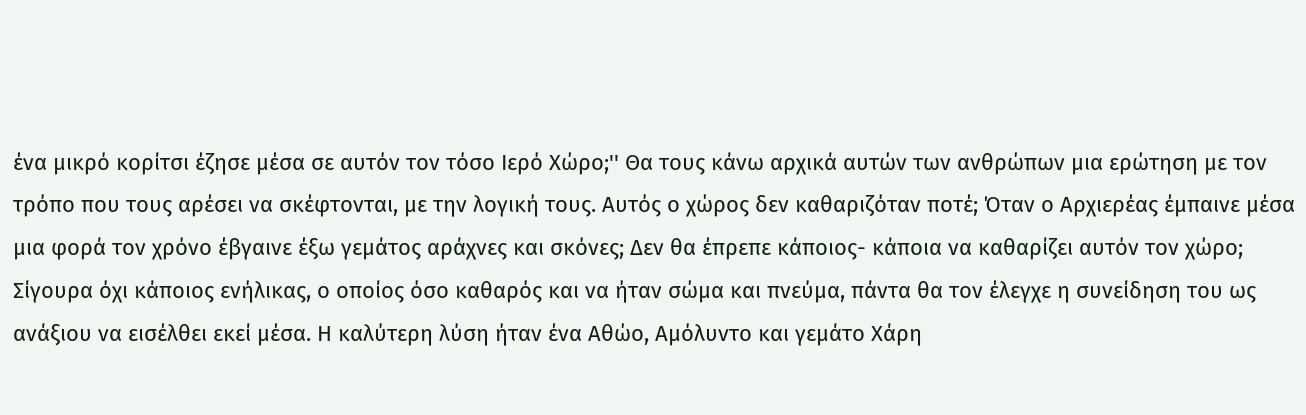ένα μικρό κορίτσι έζησε μέσα σε αυτόν τον τόσο Ιερό Χώρο;'' Θα τους κάνω αρχικά αυτών των ανθρώπων μια ερώτηση με τον τρόπο που τους αρέσει να σκέφτονται, με την λογική τους. Αυτός ο χώρος δεν καθαριζόταν ποτέ; Όταν ο Αρχιερέας έμπαινε μέσα μια φορά τον χρόνο έβγαινε έξω γεμάτος αράχνες και σκόνες; Δεν θα έπρεπε κάποιος- κάποια να καθαρίζει αυτόν τον χώρο; Σίγουρα όχι κάποιος ενήλικας, ο οποίος όσο καθαρός και να ήταν σώμα και πνεύμα, πάντα θα τον έλεγχε η συνείδηση του ως ανάξιου να εισέλθει εκεί μέσα. Η καλύτερη λύση ήταν ένα Αθώο, Αμόλυντο και γεμάτο Χάρη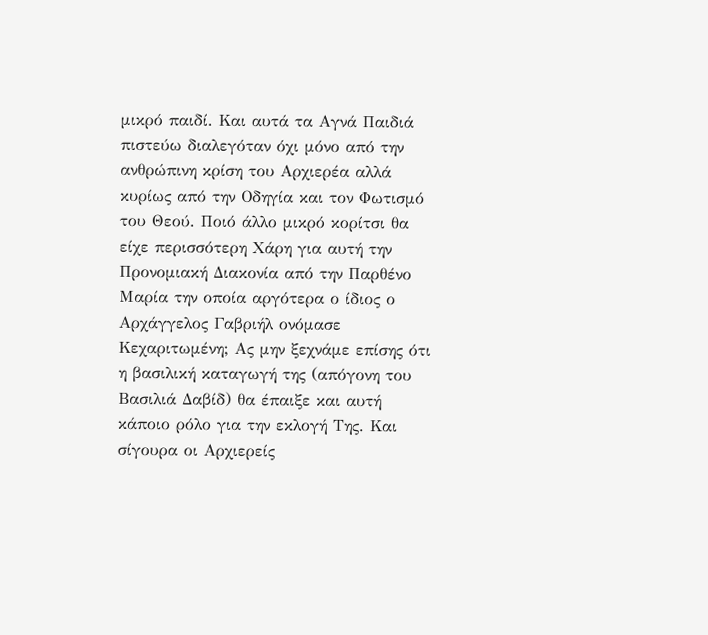μικρό παιδί. Και αυτά τα Αγνά Παιδιά πιστεύω διαλεγόταν όχι μόνο από την ανθρώπινη κρίση του Αρχιερέα αλλά κυρίως από την Οδηγία και τον Φωτισμό του Θεού. Ποιό άλλο μικρό κορίτσι θα είχε περισσότερη Χάρη για αυτή την Προνομιακή Διακονία από την Παρθένο Μαρία την οποία αργότερα ο ίδιος ο Αρχάγγελος Γαβριήλ ονόμασε Κεχαριτωμένη; Ας μην ξεχνάμε επίσης ότι η βασιλική καταγωγή της (απόγονη του Βασιλιά Δαβίδ) θα έπαιξε και αυτή κάποιο ρόλο για την εκλογή Της. Και σίγουρα οι Αρχιερείς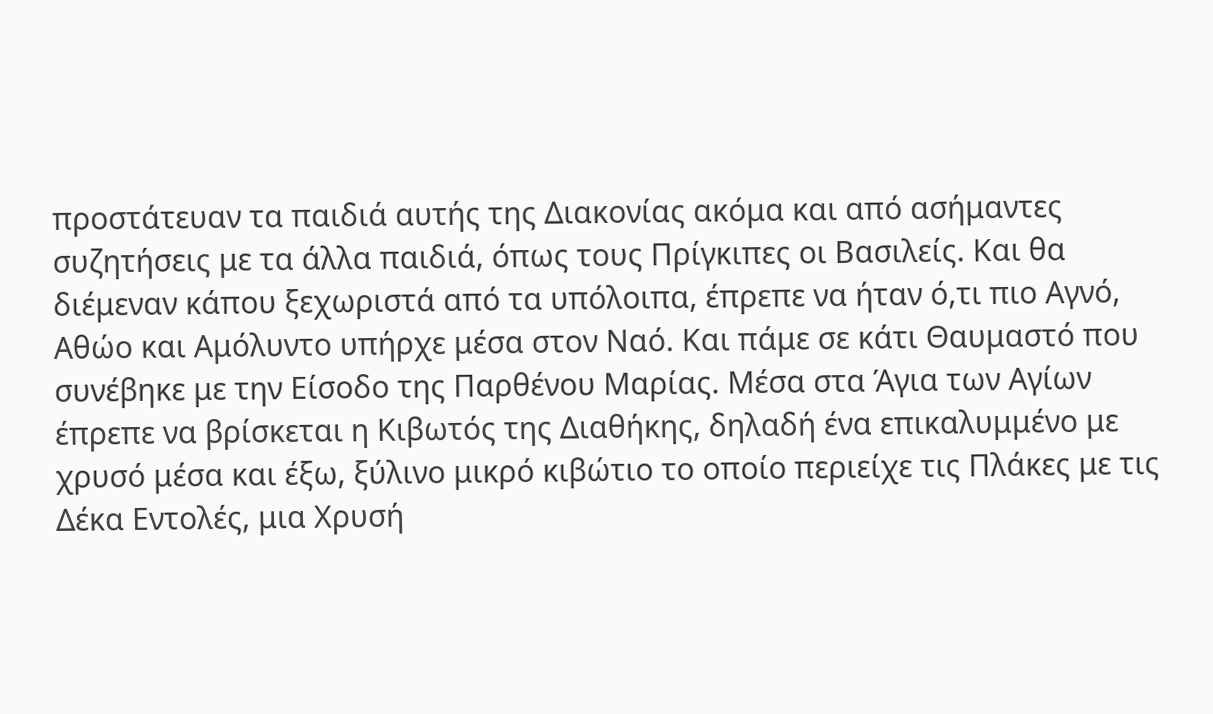προστάτευαν τα παιδιά αυτής της Διακονίας ακόμα και από ασήμαντες συζητήσεις με τα άλλα παιδιά, όπως τους Πρίγκιπες οι Βασιλείς. Και θα διέμεναν κάπου ξεχωριστά από τα υπόλοιπα, έπρεπε να ήταν ό,τι πιο Αγνό, Αθώο και Αμόλυντο υπήρχε μέσα στον Ναό. Και πάμε σε κάτι Θαυμαστό που συνέβηκε με την Είσοδο της Παρθένου Μαρίας. Μέσα στα Άγια των Αγίων έπρεπε να βρίσκεται η Κιβωτός της Διαθήκης, δηλαδή ένα επικαλυμμένο με χρυσό μέσα και έξω, ξύλινο μικρό κιβώτιο το οποίο περιείχε τις Πλάκες με τις Δέκα Εντολές, μια Χρυσή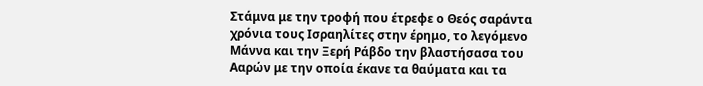Στάμνα με την τροφή που έτρεφε ο Θεός σαράντα χρόνια τους Ισραηλίτες στην έρημο, το λεγόμενο Μάννα και την Ξερή Ράβδο την βλαστήσασα του Ααρών με την οποία έκανε τα θαύματα και τα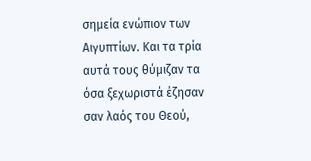σημεία ενώπιον των Αιγυπτίων. Και τα τρία αυτά τους θύμιζαν τα όσα ξεχωριστά έζησαν σαν λαός του Θεού,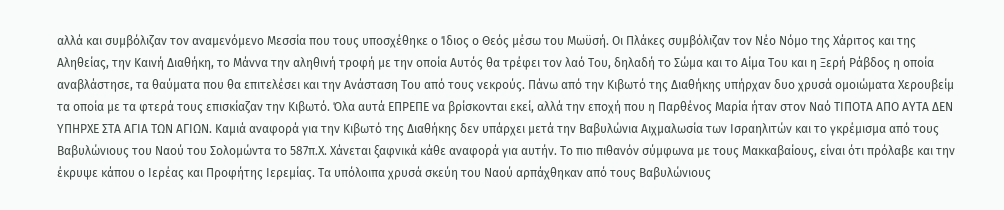αλλά και συμβόλιζαν τον αναμενόμενο Μεσσία που τους υποσχέθηκε ο Ίδιος ο Θεός μέσω του Μωϋσή. Οι Πλάκες συμβόλιζαν τον Νέο Νόμο της Χάριτος και της Αληθείας, την Καινή Διαθήκη, το Μάννα την αληθινή τροφή με την οποία Αυτός θα τρέφει τον λαό Του, δηλαδή το Σώμα και το Αίμα Του και η Ξερή Ράβδος η οποία αναβλάστησε, τα θαύματα που θα επιτελέσει και την Ανάσταση Του από τους νεκρούς. Πάνω από την Κιβωτό της Διαθήκης υπήρχαν δυο χρυσά ομοιώματα Χερουβείμ τα οποία με τα φτερά τους επισκίαζαν την Κιβωτό. Όλα αυτά ΕΠΡΕΠΕ να βρίσκονται εκεί, αλλά την εποχή που η Παρθένος Μαρία ήταν στον Ναό ΤΙΠΟΤΑ ΑΠΟ ΑΥΤΑ ΔΕΝ ΥΠΗΡΧΕ ΣΤΑ ΑΓΙΑ ΤΩΝ ΑΓΙΩΝ. Καμιά αναφορά για την Κιβωτό της Διαθήκης δεν υπάρχει μετά την Βαβυλώνια Αιχμαλωσία των Ισραηλιτών και το γκρέμισμα από τους Βαβυλώνιους του Ναού του Σολομώντα το 587π.Χ. Χάνεται ξαφνικά κάθε αναφορά για αυτήν. Το πιο πιθανόν σύμφωνα με τους Μακκαβαίους, είναι ότι πρόλαβε και την έκρυψε κάπου ο Ιερέας και Προφήτης Ιερεμίας. Τα υπόλοιπα χρυσά σκεύη του Ναού αρπάχθηκαν από τους Βαβυλώνιους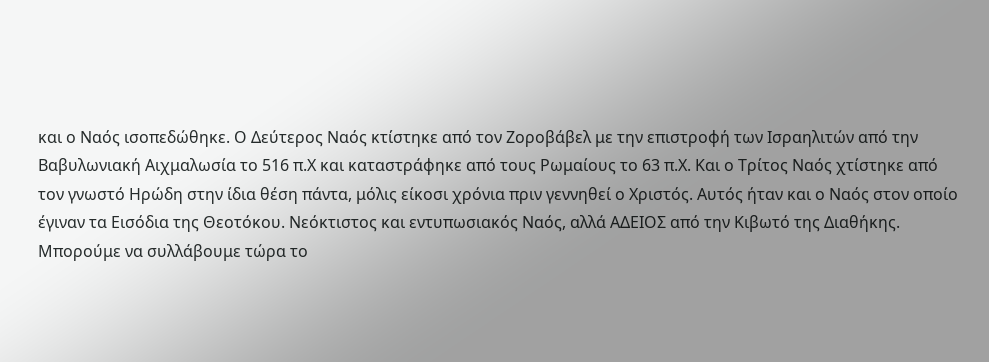και ο Ναός ισοπεδώθηκε. Ο Δεύτερος Ναός κτίστηκε από τον Ζοροβάβελ με την επιστροφή των Ισραηλιτών από την Βαβυλωνιακή Αιχμαλωσία το 516 π.Χ και καταστράφηκε από τους Ρωμαίους το 63 π.Χ. Και ο Τρίτος Ναός χτίστηκε από τον γνωστό Ηρώδη στην ίδια θέση πάντα, μόλις είκοσι χρόνια πριν γεννηθεί ο Χριστός. Αυτός ήταν και ο Ναός στον οποίο έγιναν τα Εισόδια της Θεοτόκου. Νεόκτιστος και εντυπωσιακός Ναός, αλλά ΑΔΕΙΟΣ από την Κιβωτό της Διαθήκης. Μπορούμε να συλλάβουμε τώρα το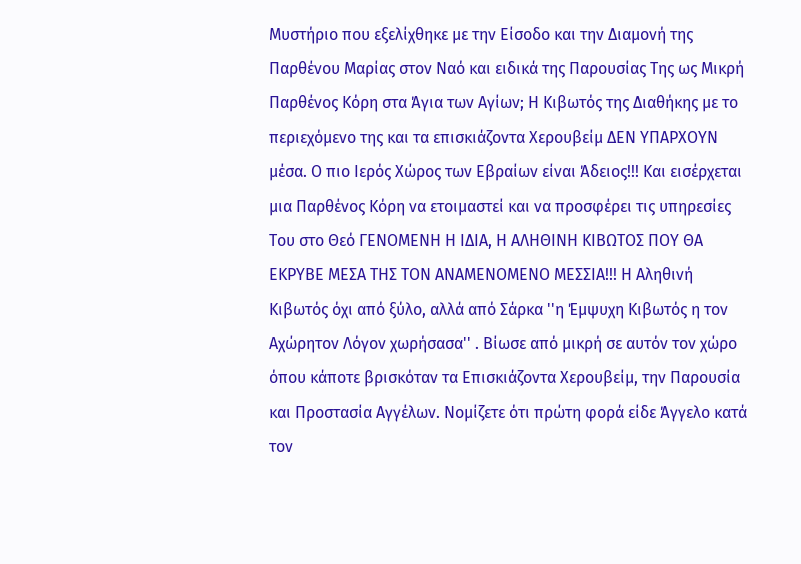Μυστήριο που εξελίχθηκε με την Είσοδο και την Διαμονή της Παρθένου Μαρίας στον Ναό και ειδικά της Παρουσίας Της ως Μικρή Παρθένος Κόρη στα Άγια των Αγίων; Η Κιβωτός της Διαθήκης με το περιεχόμενο της και τα επισκιάζοντα Χερουβείμ ΔΕΝ ΥΠΑΡΧΟΥΝ μέσα. Ο πιο Ιερός Χώρος των Εβραίων είναι Άδειος!!! Και εισέρχεται μια Παρθένος Κόρη να ετοιμαστεί και να προσφέρει τις υπηρεσίες Του στο Θεό ΓΕΝΟΜΕΝΗ Η ΙΔΙΑ, Η ΑΛΗΘΙΝΗ ΚΙΒΩΤΟΣ ΠΟΥ ΘΑ ΕΚΡΥΒΕ ΜΕΣΑ ΤΗΣ ΤΟΝ ΑΝΑΜΕΝΟΜΕΝΟ ΜΕΣΣΙΑ!!! Η Αληθινή Κιβωτός όχι από ξύλο, αλλά από Σάρκα ''η Έμψυχη Κιβωτός η τον Αχώρητον Λόγον χωρήσασα'' . Βίωσε από μικρή σε αυτόν τον χώρο όπου κάποτε βρισκόταν τα Επισκιάζοντα Χερουβείμ, την Παρουσία και Προστασία Αγγέλων. Νομίζετε ότι πρώτη φορά είδε Άγγελο κατά τον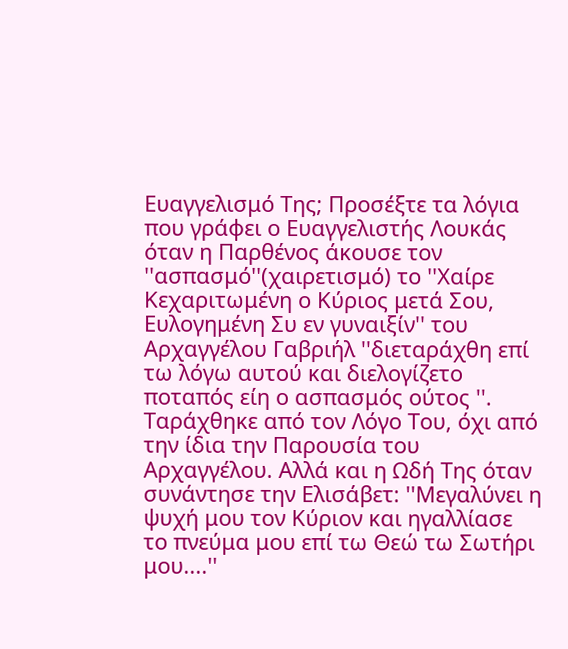Ευαγγελισμό Της; Προσέξτε τα λόγια που γράφει ο Ευαγγελιστής Λουκάς όταν η Παρθένος άκουσε τον ''ασπασμό''(χαιρετισμό) το ''Χαίρε Κεχαριτωμένη ο Κύριος μετά Σου, Ευλογημένη Συ εν γυναιξίν'' του Αρχαγγέλου Γαβριήλ ''διεταράχθη επί τω λόγω αυτού και διελογίζετο ποταπός είη ο ασπασμός ούτος ''. Ταράχθηκε από τον Λόγο Του, όχι από την ίδια την Παρουσία του Αρχαγγέλου. Αλλά και η Ωδή Της όταν συνάντησε την Ελισάβετ: ''Μεγαλύνει η ψυχή μου τον Κύριον και ηγαλλίασε το πνεύμα μου επί τω Θεώ τω Σωτήρι μου....''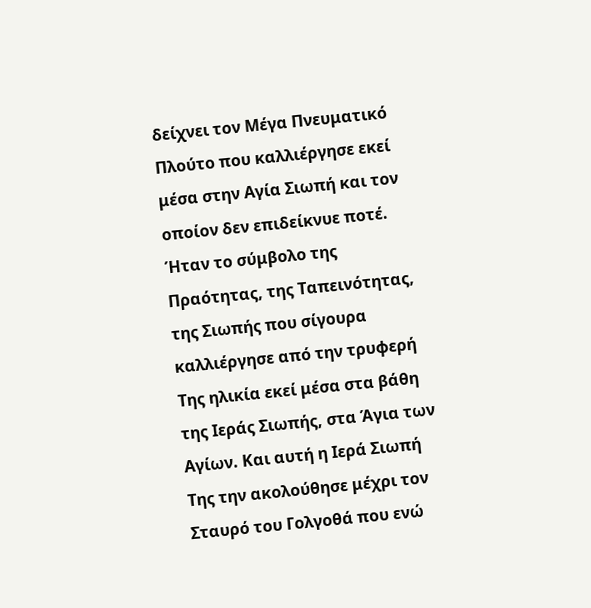δείχνει τον Μέγα Πνευματικό Πλούτο που καλλιέργησε εκεί μέσα στην Αγία Σιωπή και τον οποίον δεν επιδείκνυε ποτέ. Ήταν το σύμβολο της Πραότητας, της Ταπεινότητας, της Σιωπής που σίγουρα καλλιέργησε από την τρυφερή Της ηλικία εκεί μέσα στα βάθη της Ιεράς Σιωπής, στα Άγια των Αγίων. Και αυτή η Ιερά Σιωπή Της την ακολούθησε μέχρι τον Σταυρό του Γολγοθά που ενώ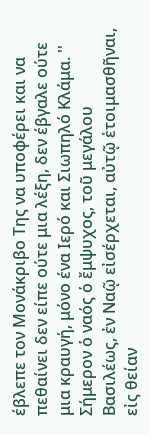έβλεπε τον Μονάκριβο Της να υποφέρει και να πεθαίνει δεν είπε ούτε μια λέξη, δεν έβγαλε ούτε μια κραυγή, μόνο ένα Ιερό και Σιωπηλό Κλάμα. '' Σήμερον ὁ ναός ὁ ἔμψυχος, τοῦ μεγάλου Βασιλέως, ἐν Ναῷ εἰσέρχεται, αὐτῷ ἑτοιμασθῆναι, εἰς θείαν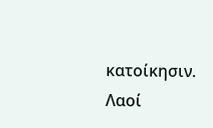κατοίκησιν. Λαοί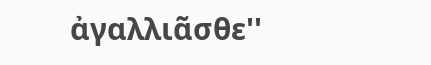ἀγαλλιᾶσθε''